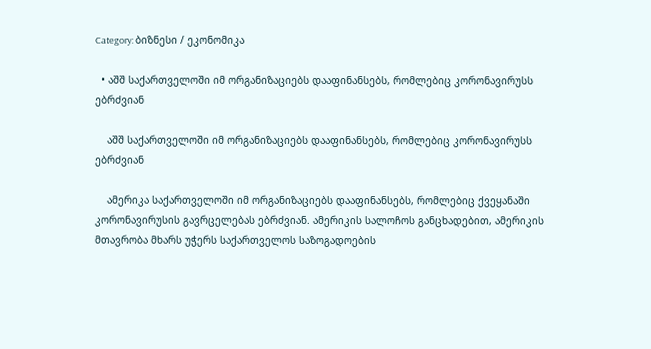Category: ბიზნესი / ეკონომიკა

  • აშშ საქართველოში იმ ორგანიზაციებს დააფინანსებს, რომლებიც კორონავირუსს ებრძვიან

    აშშ საქართველოში იმ ორგანიზაციებს დააფინანსებს, რომლებიც კორონავირუსს ებრძვიან

    ამერიკა საქართველოში იმ ორგანიზაციებს დააფინანსებს, რომლებიც ქვეყანაში კორონავირუსის გავრცელებას ებრძვიან. ამერიკის სალოჩოს განცხადებით, ამერიკის მთავრობა მხარს უჭერს საქართველოს საზოგადოების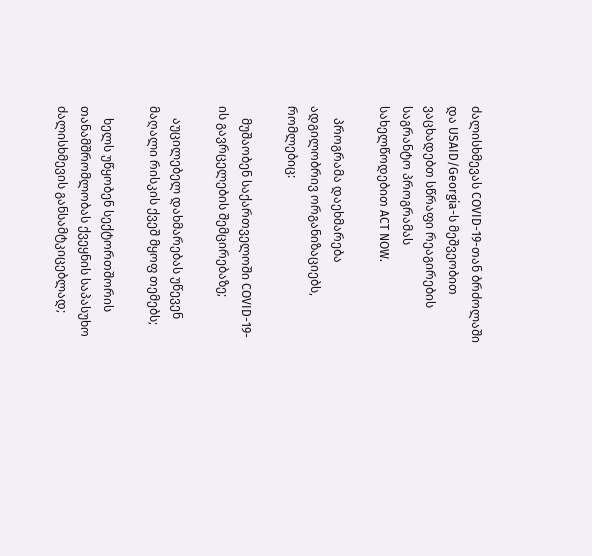ძალისხმევას COVID-19-თან ბრძოლაში და USAID/Georgia-ს მეშვეობით ვაცხადებთ სწრაფი რეაგირების საგრანტო პროგრამას სახელწოდებით ACT NOW.

    პროგრამა დაეხმარება ადგილობრივ ორგანიზაციებს, რომლებიც:

    მუშაობენ საქართველოში COVID-19-ის გავრცელების შემცირებაზე;

    აუცილებელ დახმარებას უწევენ მაღალი რისკის ქვეშ მყოფ თემებს;

    ხელს უწყობენ სექტორთშორის თანამშრომლობას ქვეყნის საპასუხო ძალისხმევის განსამტკიცებლად;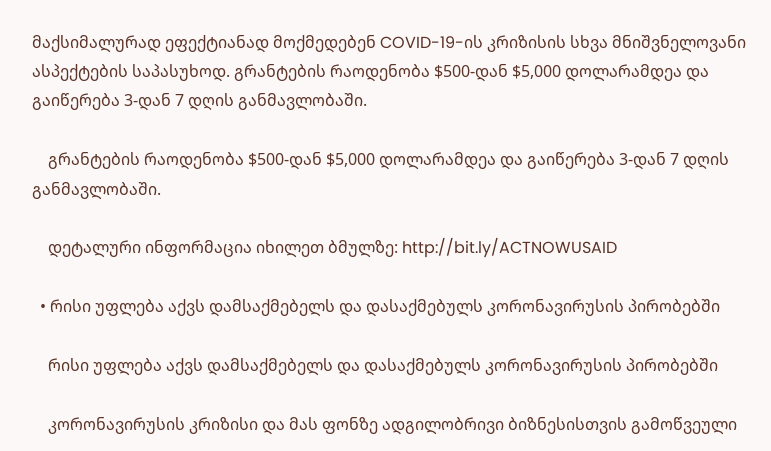მაქსიმალურად ეფექტიანად მოქმედებენ COVID-19-ის კრიზისის სხვა მნიშვნელოვანი ასპექტების საპასუხოდ. გრანტების რაოდენობა $500-დან $5,000 დოლარამდეა და გაიწერება 3-დან 7 დღის განმავლობაში.

    გრანტების რაოდენობა $500-დან $5,000 დოლარამდეა და გაიწერება 3-დან 7 დღის განმავლობაში.

    დეტალური ინფორმაცია იხილეთ ბმულზე: http://bit.ly/ACTNOWUSAID

  • რისი უფლება აქვს დამსაქმებელს და დასაქმებულს კორონავირუსის პირობებში

    რისი უფლება აქვს დამსაქმებელს და დასაქმებულს კორონავირუსის პირობებში

    კორონავირუსის კრიზისი და მას ფონზე ადგილობრივი ბიზნესისთვის გამოწვეული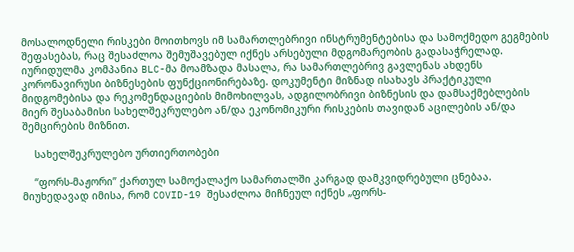მოსალოდნელი რისკები მოითხოვს იმ სამართლებრივი ინსტრუმენტებისა და სამოქმედო გეგმების შეფასებას, რაც შესაძლოა შემუშავებულ იქნეს არსებული მდგომარეობის გადასაჭრელად. იურიდულმა კომპანია BLC-მა მოამზადა მასალა, რა სამართლებრივ გავლენას ახდენს კორონავირუსი ბიზნესების ფუნქციონირებაზე. დოკუმენტი მიზნად ისახავს პრაქტიკული მიდგომებისა და რეკომენდაციების მიმოხილვას, ადგილობრივი ბიზნესის და დამსაქმებლების მიერ შესაბამისი სახელშეკრულებო ან/და ეკონომიკური რისკების თავიდან აცილების ან/და შემცირების მიზნით.

    სახელშეკრულებო ურთიერთობები

    “ფორს-მაჟორი” ქართულ სამოქალაქო სამართალში კარგად დამკვიდრებული ცნებაა. მიუხედავად იმისა, რომ COVID-19 შესაძლოა მიჩნეულ იქნეს „ფორს-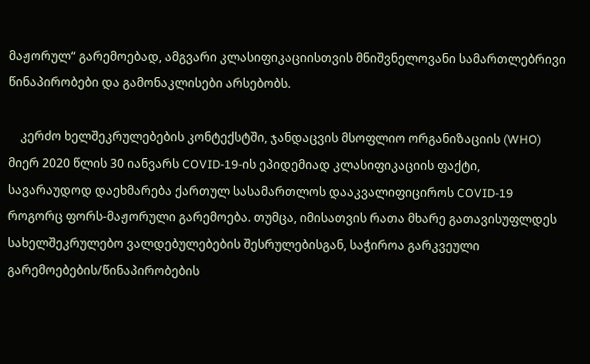მაჟორულ“ გარემოებად, ამგვარი კლასიფიკაციისთვის მნიშვნელოვანი სამართლებრივი წინაპირობები და გამონაკლისები არსებობს.

    კერძო ხელშეკრულებების კონტექსტში, ჯანდაცვის მსოფლიო ორგანიზაციის (WHO) მიერ 2020 წლის 30 იანვარს COVID-19-ის ეპიდემიად კლასიფიკაციის ფაქტი, სავარაუდოდ დაეხმარება ქართულ სასამართლოს დააკვალიფიციროს COVID-19 როგორც ფორს-მაჟორული გარემოება. თუმცა, იმისათვის რათა მხარე გათავისუფლდეს სახელშეკრულებო ვალდებულებების შესრულებისგან, საჭიროა გარკვეული გარემოებების/წინაპირობების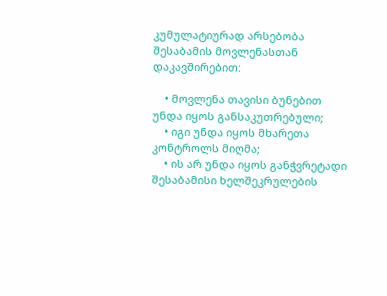კუმულატიურად არსებობა შესაბამის მოვლენასთან დაკავშირებით:

    • მოვლენა თავისი ბუნებით უნდა იყოს განსაკუთრებული;
    • იგი უნდა იყოს მხარეთა კონტროლს მიღმა;
    • ის არ უნდა იყოს განჭვრეტადი შესაბამისი ხელშეკრულების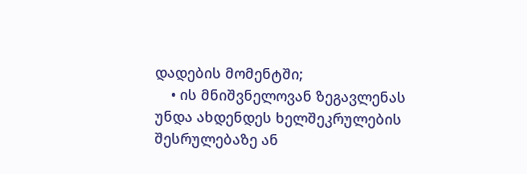დადების მომენტში;
    • ის მნიშვნელოვან ზეგავლენას უნდა ახდენდეს ხელშეკრულების შესრულებაზე ან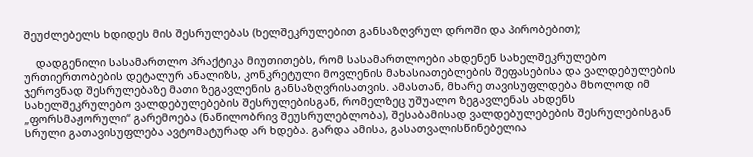შეუძლებელს ხდიდეს მის შესრულებას (ხელშეკრულებით განსაზღვრულ დროში და პირობებით);

    დადგენილი სასამართლო პრაქტიკა მიუთითებს, რომ სასამართლოები ახდენენ სახელშეკრულებო ურთიერთობების დეტალურ ანალიზს, კონკრეტული მოვლენის მახასიათებლების შეფასებისა და ვალდებულების ჯეროვნად შესრულებაზე მათი ზეგავლენის განსაზღვრისათვის. ამასთან, მხარე თავისუფლდება მხოლოდ იმ სახელშეკრულებო ვალდებულებების შესრულებისგან, რომელზეც უშუალო ზეგავლენას ახდენს „ფორსმაჟორული“ გარემოება (ნაწილობრივ შეუსრულებლობა), შესაბამისად ვალდებულებების შესრულებისგან სრული გათავისუფლება ავტომატურად არ ხდება. გარდა ამისა, გასათვალისწინებელია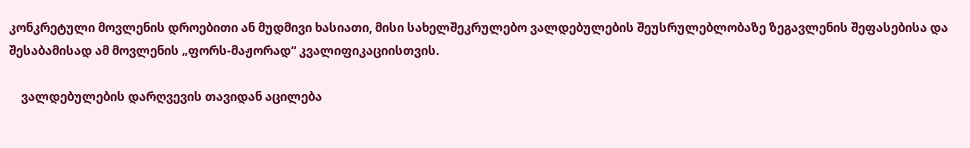კონკრეტული მოვლენის დროებითი ან მუდმივი ხასიათი, მისი სახელშეკრულებო ვალდებულების შეუსრულებლობაზე ზეგავლენის შეფასებისა და შესაბამისად ამ მოვლენის „ფორს-მაჟორად“ კვალიფიკაციისთვის.

    ვალდებულების დარღვევის თავიდან აცილება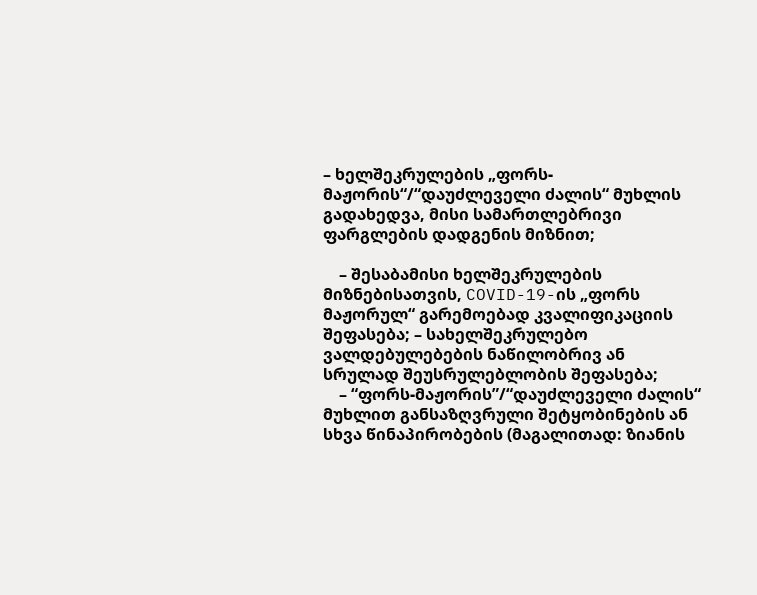– ხელშეკრულების „ფორს-მაჟორის“/“დაუძლეველი ძალის“ მუხლის გადახედვა, მისი სამართლებრივი ფარგლების დადგენის მიზნით;

    – შესაბამისი ხელშეკრულების მიზნებისათვის, COVID-19-ის „ფორს მაჟორულ“ გარემოებად კვალიფიკაციის შეფასება; – სახელშეკრულებო ვალდებულებების ნაწილობრივ ან სრულად შეუსრულებლობის შეფასება;
    – “ფორს-მაჟორის”/“დაუძლეველი ძალის“ მუხლით განსაზღვრული შეტყობინების ან სხვა წინაპირობების (მაგალითად: ზიანის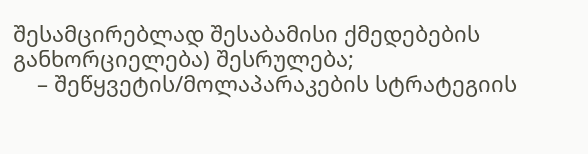შესამცირებლად შესაბამისი ქმედებების განხორციელება) შესრულება;
    – შეწყვეტის/მოლაპარაკების სტრატეგიის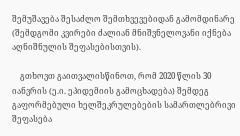შემუშავება შესაძლო შემთხვევებიდან გამომდინარე (შემდგომი კვირები ძალიან მნიშვნელოვანი იქნება აღნიშნულის შეფასებისთვის).

    გთხოვთ გაითვალისწინოთ, რომ 2020 წლის 30 იანვრის (ე.ი. ეპიდემიის გამოცხადება) შემდეგ გაფორმებული ხელშეკრულებების სამართლებრივი შეფასება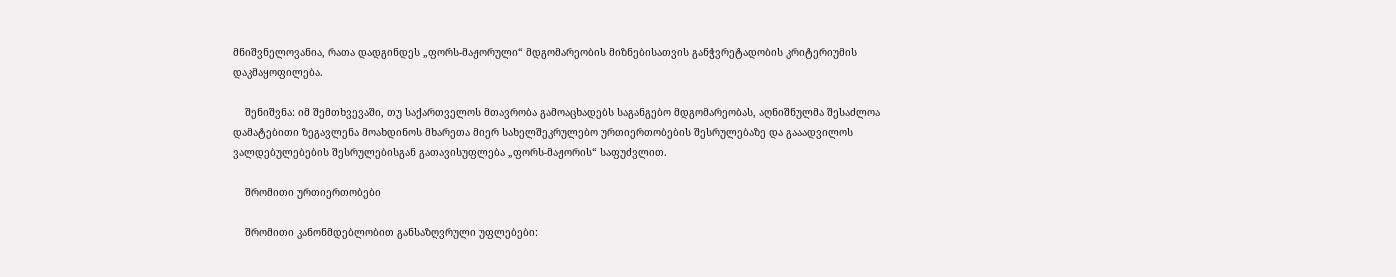მნიშვნელოვანია, რათა დადგინდეს „ფორს-მაჟორული“ მდგომარეობის მიზნებისათვის განჭვრეტადობის კრიტერიუმის დაკმაყოფილება.

    შენიშვნა: იმ შემთხვევაში, თუ საქართველოს მთავრობა გამოაცხადებს საგანგებო მდგომარეობას, აღნიშნულმა შესაძლოა დამატებითი ზეგავლენა მოახდინოს მხარეთა მიერ სახელშეკრულებო ურთიერთობების შესრულებაზე და გააადვილოს ვალდებულებების შესრულებისგან გათავისუფლება „ფორს-მაჟორის“ საფუძვლით.

    შრომითი ურთიერთობები

    შრომითი კანონმდებლობით განსაზღვრული უფლებები: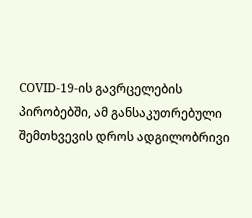COVID-19-ის გავრცელების პირობებში, ამ განსაკუთრებული შემთხვევის დროს ადგილობრივი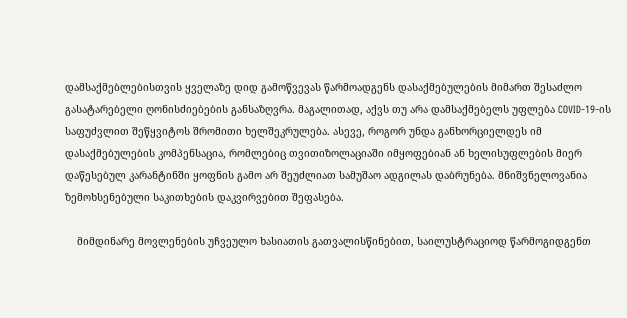დამსაქმებლებისთვის ყველაზე დიდ გამოწვევას წარმოადგენს დასაქმებულების მიმართ შესაძლო გასატარებელი ღონისძიებების განსაზღვრა. მაგალითად, აქვს თუ არა დამსაქმებელს უფლება COVID-19-ის საფუძვლით შეწყვიტოს შრომითი ხელშეკრულება. ასევე, როგორ უნდა განხორციელდეს იმ დასაქმებულების კომპენსაცია, რომლებიც თვითიზოლაციაში იმყოფებიან ან ხელისუფლების მიერ დაწესებულ კარანტინში ყოფნის გამო არ შეუძლიათ სამუშაო ადგილას დაბრუნება. მნიშვნელოვანია ზემოხსენებული საკითხების დაკვირვებით შეფასება.

    მიმდინარე მოვლენების უჩვეულო ხასიათის გათვალისწინებით, საილუსტრაციოდ წარმოგიდგენთ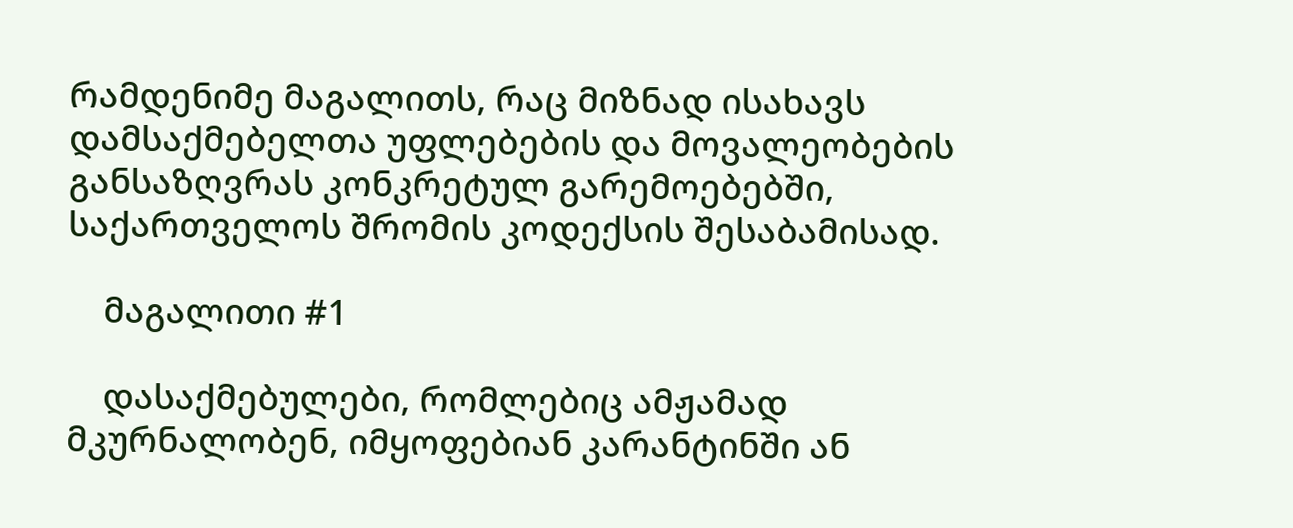რამდენიმე მაგალითს, რაც მიზნად ისახავს დამსაქმებელთა უფლებების და მოვალეობების განსაზღვრას კონკრეტულ გარემოებებში, საქართველოს შრომის კოდექსის შესაბამისად.

    მაგალითი #1

    დასაქმებულები, რომლებიც ამჟამად მკურნალობენ, იმყოფებიან კარანტინში ან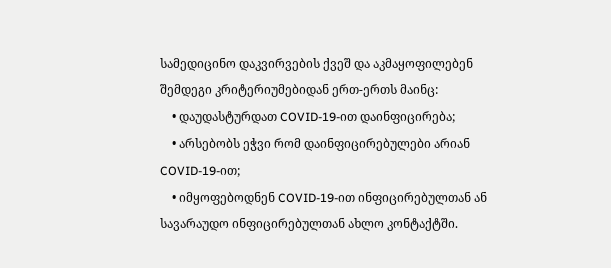სამედიცინო დაკვირვების ქვეშ და აკმაყოფილებენ შემდეგი კრიტერიუმებიდან ერთ-ერთს მაინც:
    • დაუდასტურდათ COVID-19-ით დაინფიცირება;
    • არსებობს ეჭვი რომ დაინფიცირებულები არიან COVID-19-ით;
    • იმყოფებოდნენ COVID-19-ით ინფიცირებულთან ან სავარაუდო ინფიცირებულთან ახლო კონტაქტში.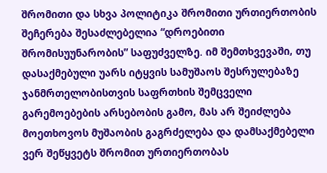შრომითი და სხვა პოლიტიკა შრომითი ურთიერთობის შეჩერება შესაძლებელია “დროებითი შრომისუუნარობის” საფუძველზე. იმ შემთხვევაში, თუ დასაქმებული უარს იტყვის სამუშაოს შესრულებაზე ჯანმრთელობისთვის საფრთხის შემცველი გარემოებების არსებობის გამო, მას არ შეიძლება მოეთხოვოს მუშაობის გაგრძელება და დამსაქმებელი ვერ შეწყვეტს შრომით ურთიერთობას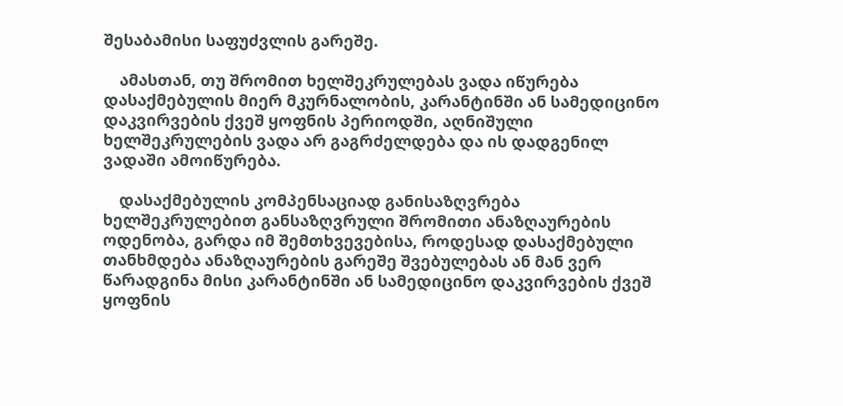შესაბამისი საფუძვლის გარეშე.

    ამასთან, თუ შრომით ხელშეკრულებას ვადა იწურება დასაქმებულის მიერ მკურნალობის, კარანტინში ან სამედიცინო დაკვირვების ქვეშ ყოფნის პერიოდში, აღნიშული ხელშეკრულების ვადა არ გაგრძელდება და ის დადგენილ ვადაში ამოიწურება.

    დასაქმებულის კომპენსაციად განისაზღვრება ხელშეკრულებით განსაზღვრული შრომითი ანაზღაურების ოდენობა, გარდა იმ შემთხვევებისა, როდესად დასაქმებული თანხმდება ანაზღაურების გარეშე შვებულებას ან მან ვერ წარადგინა მისი კარანტინში ან სამედიცინო დაკვირვების ქვეშ ყოფნის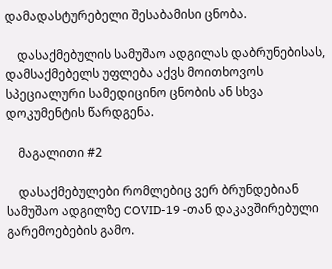დამადასტურებელი შესაბამისი ცნობა.

    დასაქმებულის სამუშაო ადგილას დაბრუნებისას, დამსაქმებელს უფლება აქვს მოითხოვოს სპეციალური სამედიცინო ცნობის ან სხვა დოკუმენტის წარდგენა.

    მაგალითი #2

    დასაქმებულები რომლებიც ვერ ბრუნდებიან სამუშაო ადგილზე COVID-19 -თან დაკავშირებული გარემოებების გამო.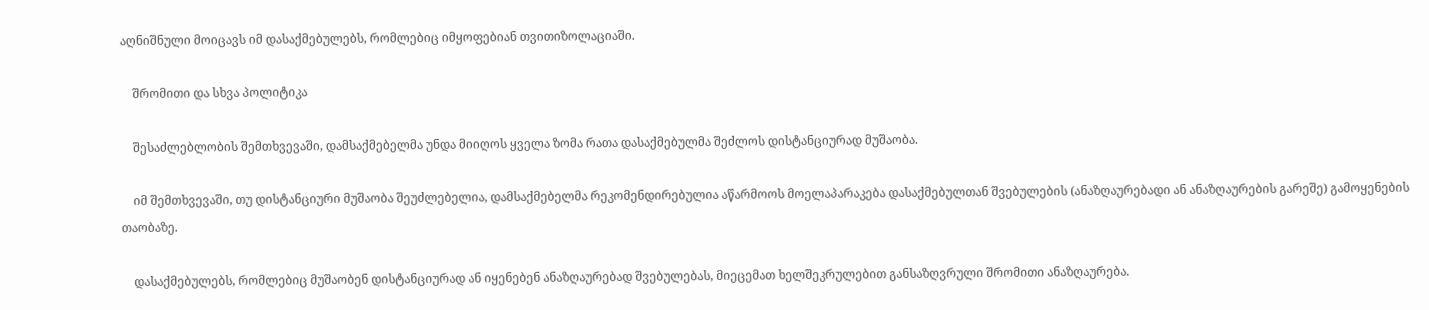აღნიშნული მოიცავს იმ დასაქმებულებს, რომლებიც იმყოფებიან თვითიზოლაციაში.

    შრომითი და სხვა პოლიტიკა

    შესაძლებლობის შემთხვევაში, დამსაქმებელმა უნდა მიიღოს ყველა ზომა რათა დასაქმებულმა შეძლოს დისტანციურად მუშაობა.

    იმ შემთხვევაში, თუ დისტანციური მუშაობა შეუძლებელია, დამსაქმებელმა რეკომენდირებულია აწარმოოს მოელაპარაკება დასაქმებულთან შვებულების (ანაზღაურებადი ან ანაზღაურების გარეშე) გამოყენების თაობაზე.

    დასაქმებულებს, რომლებიც მუშაობენ დისტანციურად ან იყენებენ ანაზღაურებად შვებულებას, მიეცემათ ხელშეკრულებით განსაზღვრული შრომითი ანაზღაურება.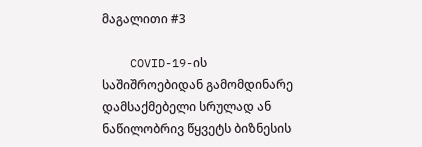მაგალითი #3

    COVID-19-ის საშიშროებიდან გამომდინარე დამსაქმებელი სრულად ან ნაწილობრივ წყვეტს ბიზნესის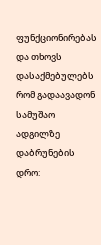ფუნქციონირებას და თხოვს დასაქმებულებს რომ გადაავადონ სამუშაო ადგილზე დაბრუნების დრო: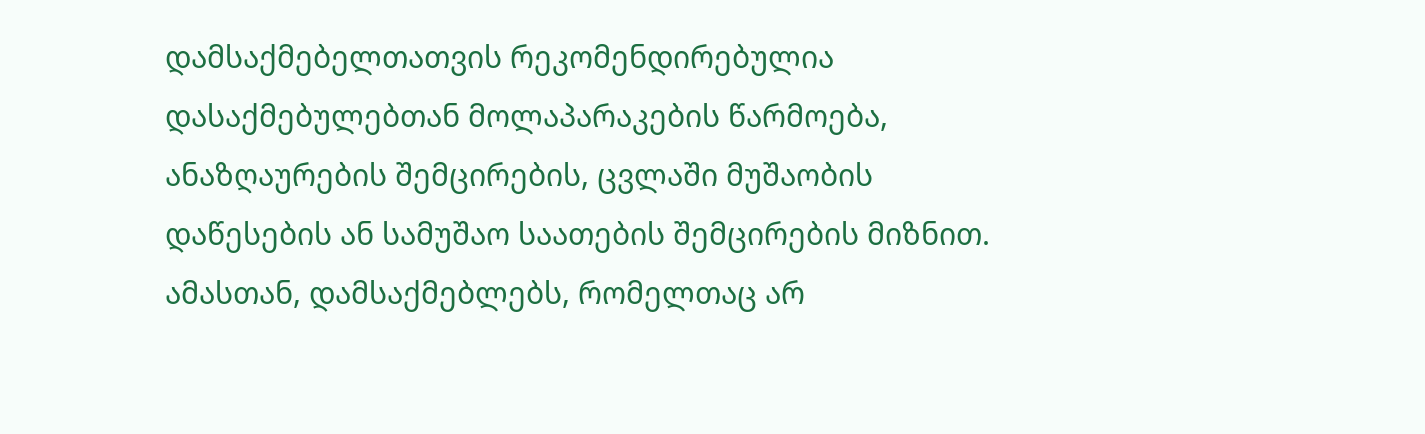დამსაქმებელთათვის რეკომენდირებულია დასაქმებულებთან მოლაპარაკების წარმოება, ანაზღაურების შემცირების, ცვლაში მუშაობის დაწესების ან სამუშაო საათების შემცირების მიზნით. ამასთან, დამსაქმებლებს, რომელთაც არ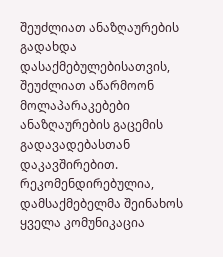შეუძლიათ ანაზღაურების გადახდა დასაქმებულებისათვის, შეუძლიათ აწარმოონ მოლაპარაკებები ანაზღაურების გაცემის გადავადებასთან დაკავშირებით. რეკომენდირებულია, დამსაქმებელმა შეინახოს ყველა კომუნიკაცია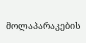მოლაპარაკების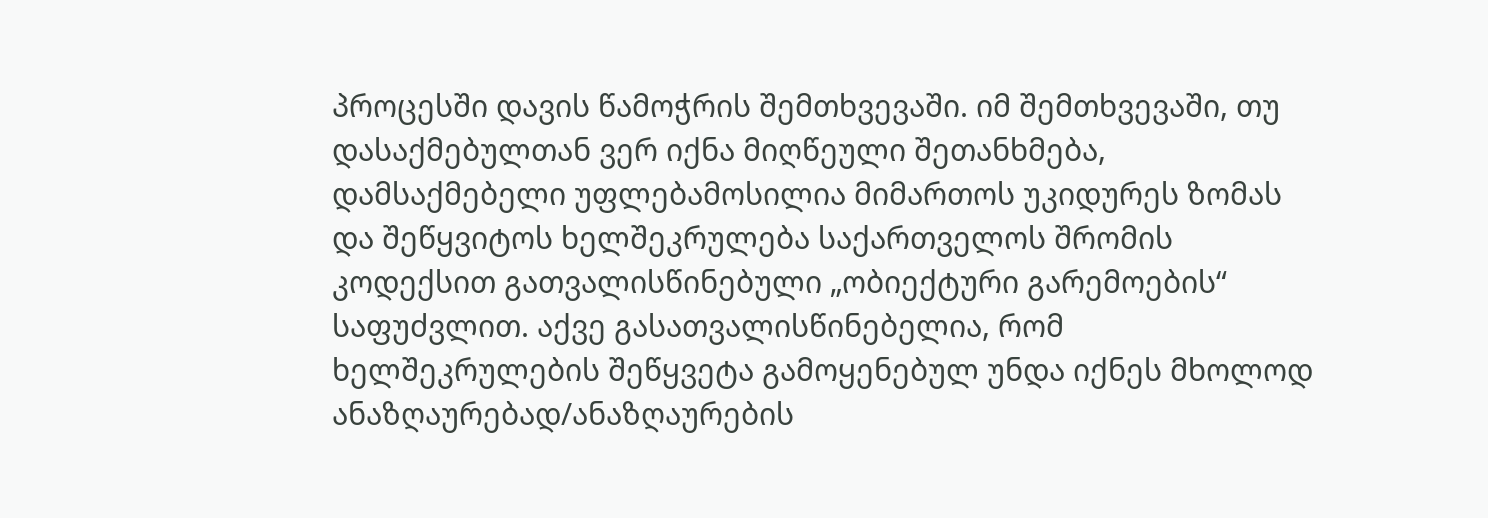პროცესში დავის წამოჭრის შემთხვევაში. იმ შემთხვევაში, თუ დასაქმებულთან ვერ იქნა მიღწეული შეთანხმება, დამსაქმებელი უფლებამოსილია მიმართოს უკიდურეს ზომას და შეწყვიტოს ხელშეკრულება საქართველოს შრომის კოდექსით გათვალისწინებული „ობიექტური გარემოების“ საფუძვლით. აქვე გასათვალისწინებელია, რომ ხელშეკრულების შეწყვეტა გამოყენებულ უნდა იქნეს მხოლოდ ანაზღაურებად/ანაზღაურების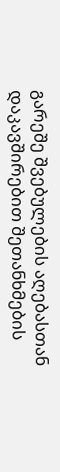გარეშე შვებულების აღებასთან დაკავშირებით შეთანხმების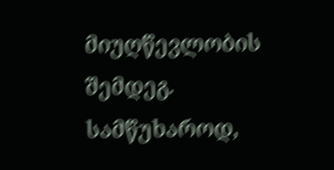მიუღწევლობის შემდეგ. სამწუხაროდ,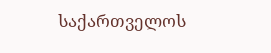საქართველოს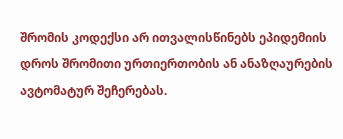შრომის კოდექსი არ ითვალისწინებს ეპიდემიის დროს შრომითი ურთიერთობის ან ანაზღაურების ავტომატურ შეჩერებას.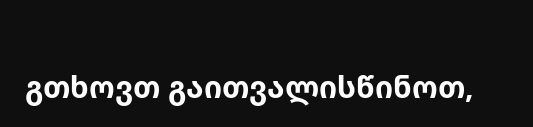გთხოვთ გაითვალისწინოთ,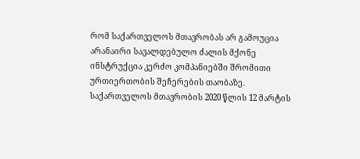რომ საქართველოს მთავრობას არ გამოუცია არანაირი სავალდებულო ძალის მქონე ინსტრუქცია კერძო კომპანიებში შრომითი ურთიერთობის შეჩერების თაობაზე. საქართველოს მთავრობის 2020 წლის 12 მარტის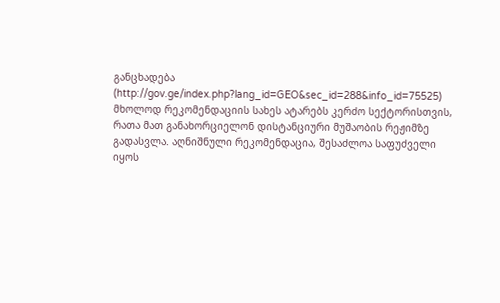განცხადება (http://gov.ge/index.php?lang_id=GEO&sec_id=288&info_id=75525) მხოლოდ რეკომენდაციის სახეს ატარებს კერძო სექტორისთვის, რათა მათ განახორციელონ დისტანციური მუშაობის რეჟიმზე გადასვლა. აღნიშნული რეკომენდაცია, შესაძლოა საფუძველი იყოს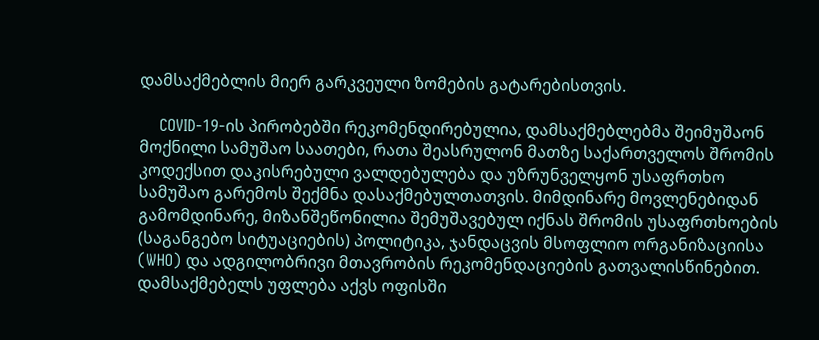დამსაქმებლის მიერ გარკვეული ზომების გატარებისთვის.

    COVID-19-ის პირობებში რეკომენდირებულია, დამსაქმებლებმა შეიმუშაონ მოქნილი სამუშაო საათები, რათა შეასრულონ მათზე საქართველოს შრომის კოდექსით დაკისრებული ვალდებულება და უზრუნველყონ უსაფრთხო სამუშაო გარემოს შექმნა დასაქმებულთათვის. მიმდინარე მოვლენებიდან გამომდინარე, მიზანშეწონილია შემუშავებულ იქნას შრომის უსაფრთხოების (საგანგებო სიტუაციების) პოლიტიკა, ჯანდაცვის მსოფლიო ორგანიზაციისა (WHO) და ადგილობრივი მთავრობის რეკომენდაციების გათვალისწინებით. დამსაქმებელს უფლება აქვს ოფისში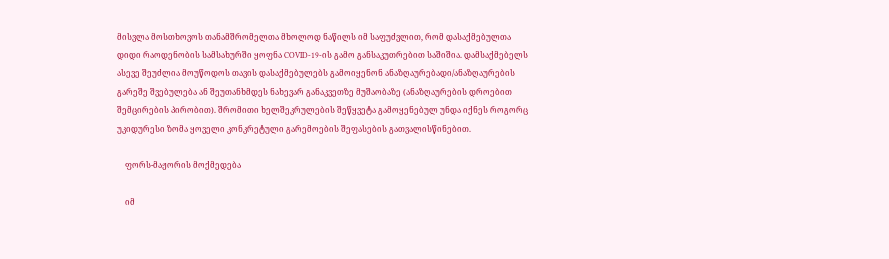მისვლა მოსთხოვოს თანამშრომელთა მხოლოდ ნაწილს იმ საფუძვლით, რომ დასაქმებულთა დიდი რაოდენობის სამსახურში ყოფნა COVID-19-ის გამო განსაკუთრებით საშიშია. დამსაქმებელს ასევე შეუძლია მოუწოდოს თავის დასაქმებულებს გამოიყენონ ანაზღაურებადი/ანაზღაურების გარეშე შვებულება ან შეუთანხმდეს ნახევარ განაკვეთზე მუშაობაზე (ანაზღაურების დროებით შემცირების პირობით). შრომითი ხელშეკრულების შეწყვეტა გამოყენებულ უნდა იქნეს როგორც უკიდურესი ზომა ყოველი კონკრეტული გარემოების შეფასების გათვალისწინებით.

    ფორს-მაჟორის მოქმედება

    იმ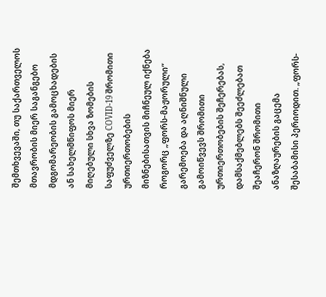შემთხვევაში, თუ საქართველოს მთავრობის მიერ საგანგებო მდგომარეობის გამოცხადების ან სახელმწიფოს მიერ მიღებული სხვა ზომების საფუძველზე COVID-19 შრომითი ურთიერთობების მიზნებისათვის მიჩნეულ იქნება როგორც „ფორს-მაჟორული“ გარემოება და აღნიშნული გამოიწვევს შრომითი ურთიერთობების შეჩერებას, დამსაქმებლებს შეეძლებათ შეაჩერონ შრომითი ანაზღაურების გაცემა შესაბამისი პერიოდით. „ფორს-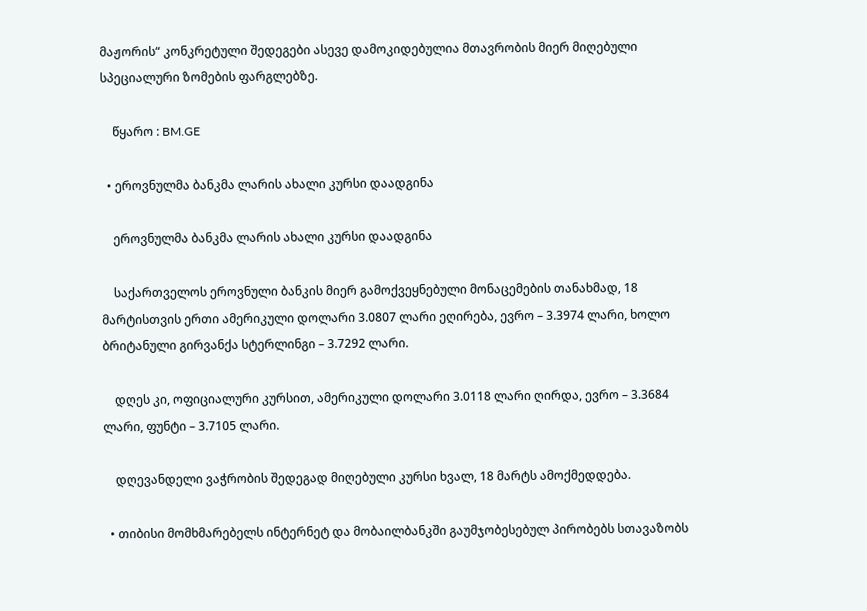მაჟორის“ კონკრეტული შედეგები ასევე დამოკიდებულია მთავრობის მიერ მიღებული სპეციალური ზომების ფარგლებზე.

    წყარო : BM.GE

  • ეროვნულმა ბანკმა ლარის ახალი კურსი დაადგინა

    ეროვნულმა ბანკმა ლარის ახალი კურსი დაადგინა

    საქართველოს ეროვნული ბანკის მიერ გამოქვეყნებული მონაცემების თანახმად, 18 მარტისთვის ერთი ამერიკული დოლარი 3.0807 ლარი ეღირება, ევრო – 3.3974 ლარი, ხოლო ბრიტანული გირვანქა სტერლინგი – 3.7292 ლარი.

    დღეს კი, ოფიციალური კურსით, ამერიკული დოლარი 3.0118 ლარი ღირდა, ევრო – 3.3684 ლარი, ფუნტი – 3.7105 ლარი.

    დღევანდელი ვაჭრობის შედეგად მიღებული კურსი ხვალ, 18 მარტს ამოქმედდება.

  • თიბისი მომხმარებელს ინტერნეტ და მობაილბანკში გაუმჯობესებულ პირობებს სთავაზობს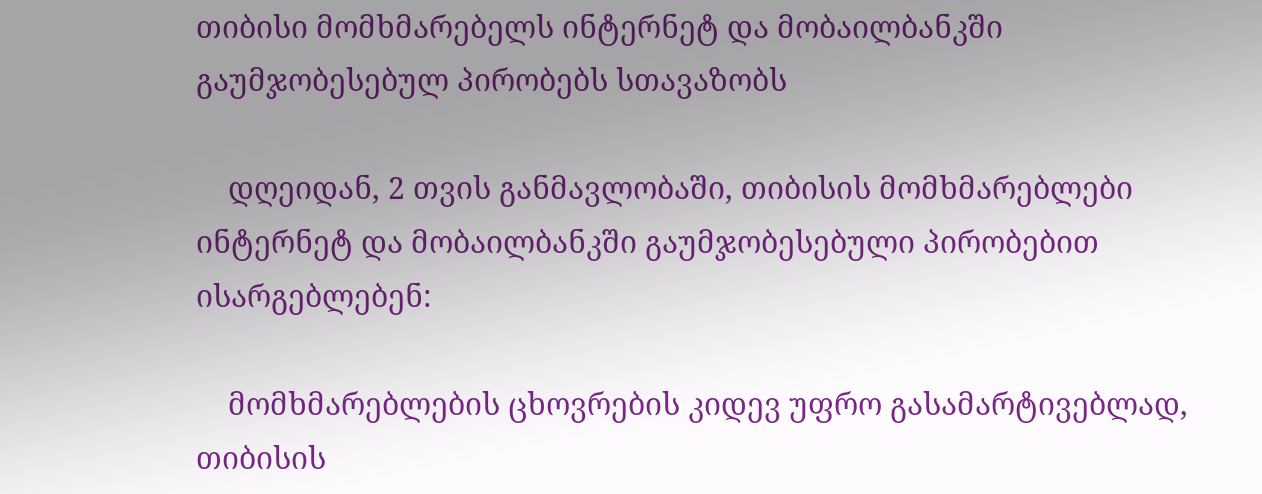თიბისი მომხმარებელს ინტერნეტ და მობაილბანკში გაუმჯობესებულ პირობებს სთავაზობს

    დღეიდან, 2 თვის განმავლობაში, თიბისის მომხმარებლები ინტერნეტ და მობაილბანკში გაუმჯობესებული პირობებით ისარგებლებენ:

    მომხმარებლების ცხოვრების კიდევ უფრო გასამარტივებლად, თიბისის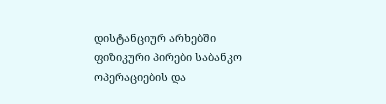დისტანციურ არხებში ფიზიკური პირები საბანკო ოპერაციების და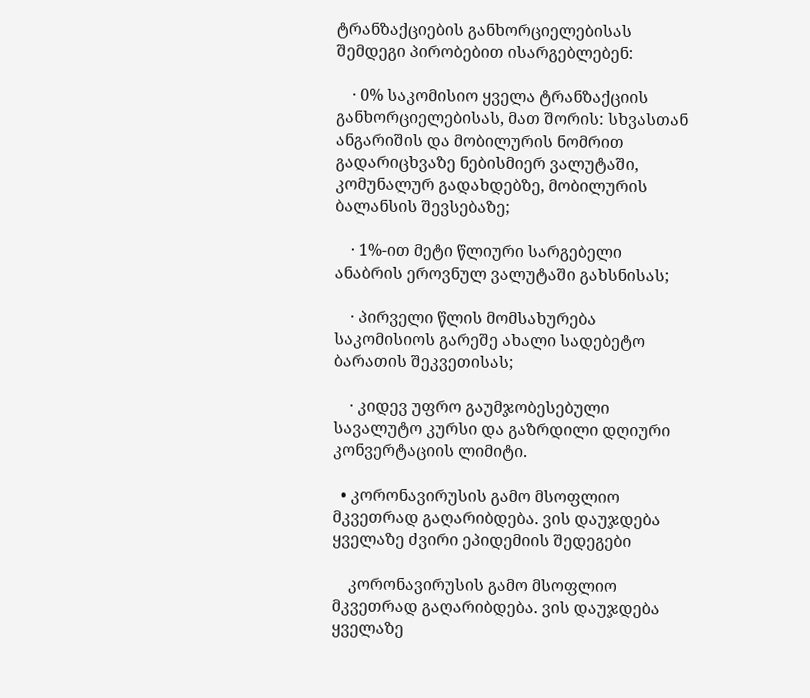ტრანზაქციების განხორციელებისას შემდეგი პირობებით ისარგებლებენ:

    · 0% საკომისიო ყველა ტრანზაქციის განხორციელებისას, მათ შორის: სხვასთან ანგარიშის და მობილურის ნომრით გადარიცხვაზე ნებისმიერ ვალუტაში, კომუნალურ გადახდებზე, მობილურის ბალანსის შევსებაზე;

    · 1%-ით მეტი წლიური სარგებელი ანაბრის ეროვნულ ვალუტაში გახსნისას;

    · პირველი წლის მომსახურება საკომისიოს გარეშე ახალი სადებეტო ბარათის შეკვეთისას;

    · კიდევ უფრო გაუმჯობესებული სავალუტო კურსი და გაზრდილი დღიური კონვერტაციის ლიმიტი.

  • კორონავირუსის გამო მსოფლიო მკვეთრად გაღარიბდება. ვის დაუჯდება ყველაზე ძვირი ეპიდემიის შედეგები

    კორონავირუსის გამო მსოფლიო მკვეთრად გაღარიბდება. ვის დაუჯდება ყველაზე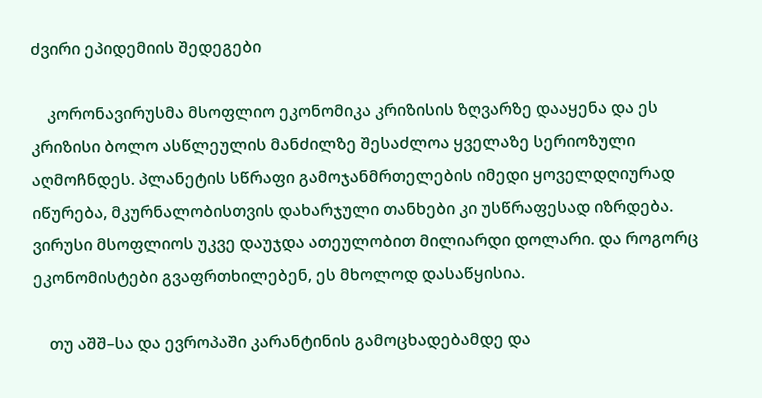ძვირი ეპიდემიის შედეგები

    კორონავირუსმა მსოფლიო ეკონომიკა კრიზისის ზღვარზე დააყენა და ეს კრიზისი ბოლო ასწლეულის მანძილზე შესაძლოა ყველაზე სერიოზული აღმოჩნდეს. პლანეტის სწრაფი გამოჯანმრთელების იმედი ყოველდღიურად იწურება, მკურნალობისთვის დახარჯული თანხები კი უსწრაფესად იზრდება. ვირუსი მსოფლიოს უკვე დაუჯდა ათეულობით მილიარდი დოლარი. და როგორც ეკონომისტები გვაფრთხილებენ, ეს მხოლოდ დასაწყისია.

    თუ აშშ–სა და ევროპაში კარანტინის გამოცხადებამდე და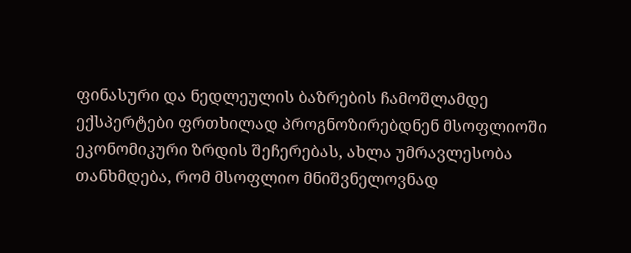ფინასური და ნედლეულის ბაზრების ჩამოშლამდე ექსპერტები ფრთხილად პროგნოზირებდნენ მსოფლიოში ეკონომიკური ზრდის შეჩერებას, ახლა უმრავლესობა თანხმდება, რომ მსოფლიო მნიშვნელოვნად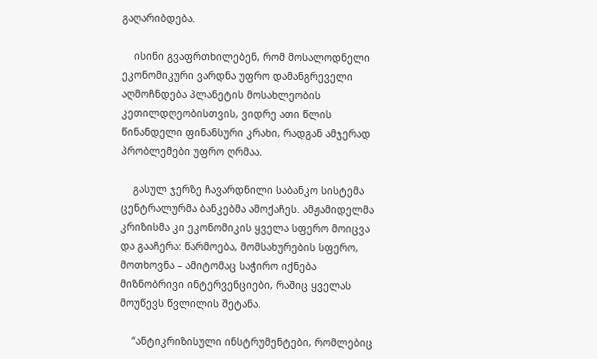გაღარიბდება.

    ისინი გვაფრთხილებენ, რომ მოსალოდნელი ეკონომიკური ვარდნა უფრო დამანგრეველი აღმოჩნდება პლანეტის მოსახლეობის კეთილდღეობისთვის, ვიდრე ათი წლის წინანდელი ფინანსური კრახი, რადგან ამჯერად პრობლემები უფრო ღრმაა.

    გასულ ჯერზე ჩავარდნილი საბანკო სისტემა ცენტრალურმა ბანკებმა ამოქაჩეს. ამჟამიდელმა კრიზისმა კი ეკონომიკის ყველა სფერო მოიცვა და გააჩერა: წარმოება, მომსახურების სფერო, მოთხოვნა – ამიტომაც საჭირო იქნება მიზნობრივი ინტერვენციები, რაშიც ყველას მოუწევს წვლილის შეტანა.

    “ანტიკრიზისული ინსტრუმენტები, რომლებიც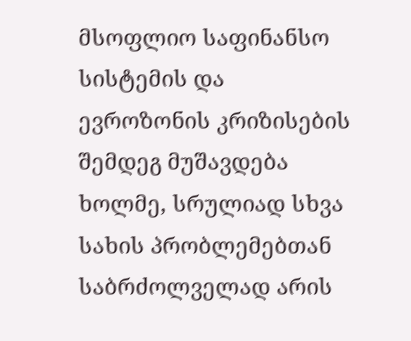მსოფლიო საფინანსო სისტემის და ევროზონის კრიზისების შემდეგ მუშავდება ხოლმე, სრულიად სხვა სახის პრობლემებთან საბრძოლველად არის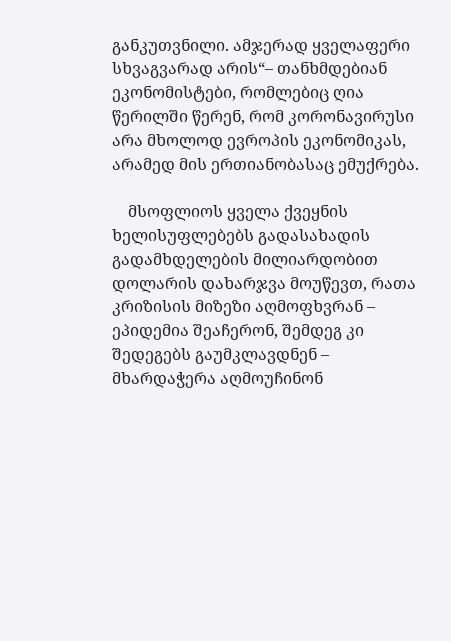განკუთვნილი. ამჯერად ყველაფერი სხვაგვარად არის“– თანხმდებიან ეკონომისტები, რომლებიც ღია წერილში წერენ, რომ კორონავირუსი არა მხოლოდ ევროპის ეკონომიკას, არამედ მის ერთიანობასაც ემუქრება.

    მსოფლიოს ყველა ქვეყნის ხელისუფლებებს გადასახადის გადამხდელების მილიარდობით დოლარის დახარჯვა მოუწევთ, რათა კრიზისის მიზეზი აღმოფხვრან – ეპიდემია შეაჩერონ, შემდეგ კი შედეგებს გაუმკლავდნენ – მხარდაჭერა აღმოუჩინონ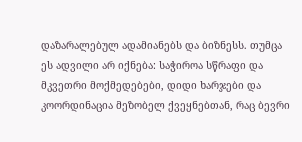დაზარალებულ ადამიანებს და ბიზნესს. თუმცა ეს ადვილი არ იქნება: საჭიროა სწრაფი და მკვეთრი მოქმედებები, დიდი ხარჯები და კოორდინაცია მეზობელ ქვეყნებთან, რაც ბევრი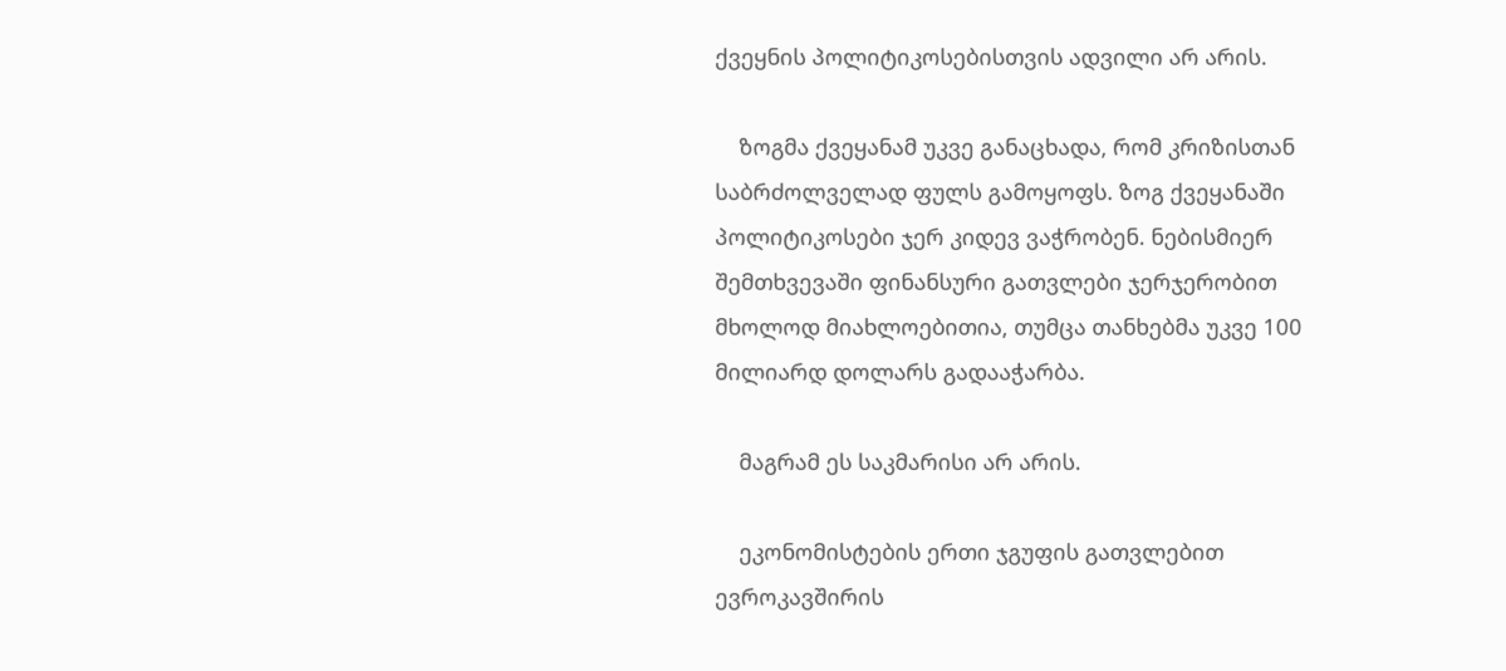ქვეყნის პოლიტიკოსებისთვის ადვილი არ არის.

    ზოგმა ქვეყანამ უკვე განაცხადა, რომ კრიზისთან საბრძოლველად ფულს გამოყოფს. ზოგ ქვეყანაში პოლიტიკოსები ჯერ კიდევ ვაჭრობენ. ნებისმიერ შემთხვევაში ფინანსური გათვლები ჯერჯერობით მხოლოდ მიახლოებითია, თუმცა თანხებმა უკვე 100 მილიარდ დოლარს გადააჭარბა.

    მაგრამ ეს საკმარისი არ არის.

    ეკონომისტების ერთი ჯგუფის გათვლებით ევროკავშირის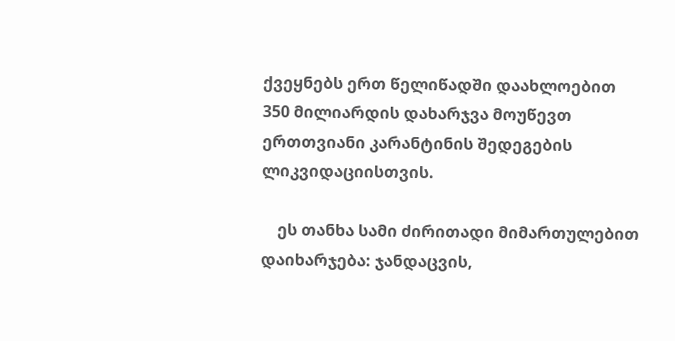ქვეყნებს ერთ წელიწადში დაახლოებით 350 მილიარდის დახარჯვა მოუწევთ ერთთვიანი კარანტინის შედეგების ლიკვიდაციისთვის.

    ეს თანხა სამი ძირითადი მიმართულებით დაიხარჯება: ჯანდაცვის,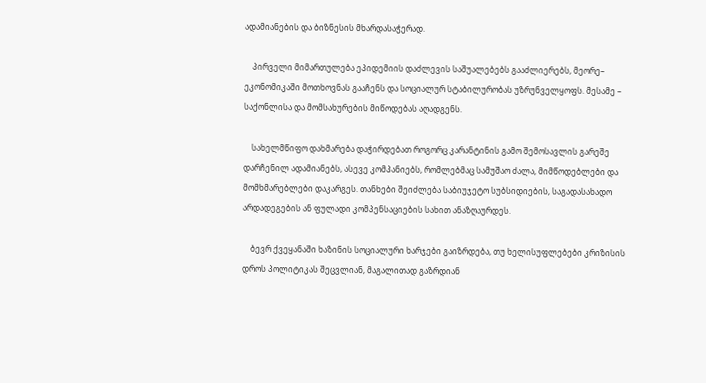ადამიანების და ბიზნესის მხარდასაჭერად.

    პირველი მიმართულება ეპიდემიის დაძლევის საშუალებებს გააძლიერებს, მეორე– ეკონომიკაში მოთხოვნას გააჩენს და სოციალურ სტაბილურობას უზრუნველყოფს. მესამე – საქონლისა და მომსახურების მიწოდებას აღადგენს.

    სახელმწიფო დახმარება დაჭირდებათ როგორც კარანტინის გამო შემოსავლის გარეშე დარჩენილ ადამიანებს, ასევე კომპანიებს, რომლებმაც სამუშაო ძალა, მიმწოდებლები და მომხმარებლები დაკარგეს. თანხები შეიძლება საბიუჯეტო სუბსიდიების, საგადასახადო არდადეგების ან ფულადი კომპენსაციების სახით ანაზღაურდეს.

    ბევრ ქვეყანაში ხაზინის სოციალური ხარჯები გაიზრდება, თუ ხელისუფლებები კრიზისის დროს პოლიტიკას შეცვლიან, მაგალითად გაზრდიან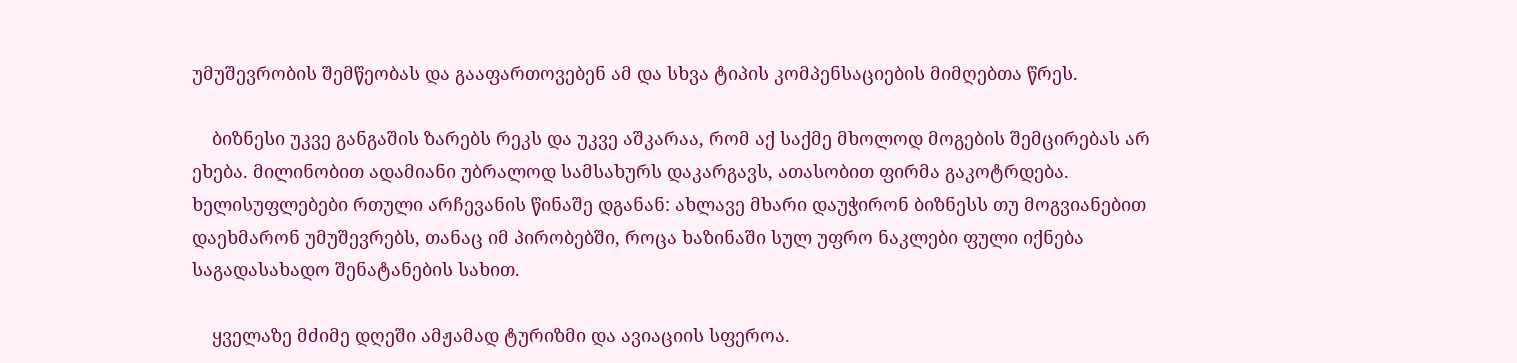უმუშევრობის შემწეობას და გააფართოვებენ ამ და სხვა ტიპის კომპენსაციების მიმღებთა წრეს.

    ბიზნესი უკვე განგაშის ზარებს რეკს და უკვე აშკარაა, რომ აქ საქმე მხოლოდ მოგების შემცირებას არ ეხება. მილინობით ადამიანი უბრალოდ სამსახურს დაკარგავს, ათასობით ფირმა გაკოტრდება. ხელისუფლებები რთული არჩევანის წინაშე დგანან: ახლავე მხარი დაუჭირონ ბიზნესს თუ მოგვიანებით დაეხმარონ უმუშევრებს, თანაც იმ პირობებში, როცა ხაზინაში სულ უფრო ნაკლები ფული იქნება საგადასახადო შენატანების სახით.

    ყველაზე მძიმე დღეში ამჟამად ტურიზმი და ავიაციის სფეროა.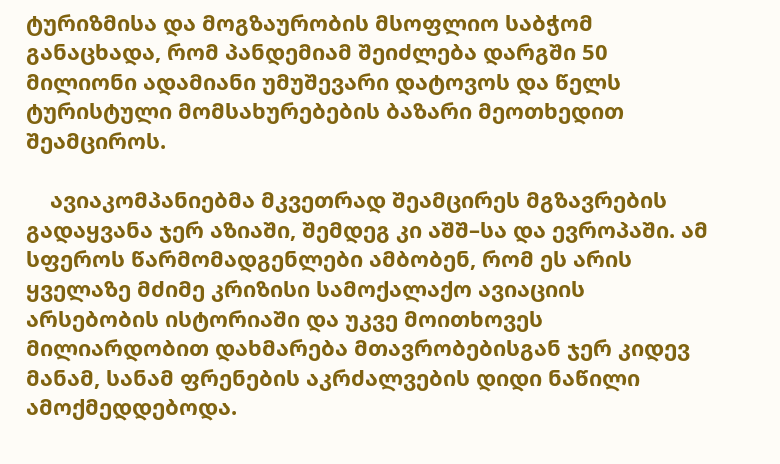ტურიზმისა და მოგზაურობის მსოფლიო საბჭომ განაცხადა, რომ პანდემიამ შეიძლება დარგში 50 მილიონი ადამიანი უმუშევარი დატოვოს და წელს ტურისტული მომსახურებების ბაზარი მეოთხედით შეამციროს.

    ავიაკომპანიებმა მკვეთრად შეამცირეს მგზავრების გადაყვანა ჯერ აზიაში, შემდეგ კი აშშ–სა და ევროპაში. ამ სფეროს წარმომადგენლები ამბობენ, რომ ეს არის ყველაზე მძიმე კრიზისი სამოქალაქო ავიაციის არსებობის ისტორიაში და უკვე მოითხოვეს მილიარდობით დახმარება მთავრობებისგან ჯერ კიდევ მანამ, სანამ ფრენების აკრძალვების დიდი ნაწილი ამოქმედდებოდა.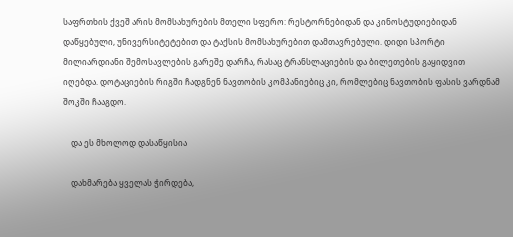საფრთხის ქვეშ არის მომსახურების მთელი სფერო: რესტორნებიდან და კინოსტუდიებიდან დაწყებული, უნივერსიტეტებით და ტაქსის მომსახურებით დამთავრებული. დიდი სპორტი მილიარდიანი შემოსავლების გარეშე დარჩა, რასაც ტრანსლაციების და ბილეთების გაყიდვით იღებდა. დოტაციების რიგში ჩადგნენ ნავთობის კომპანიებიც კი, რომლებიც ნავთობის ფასის ვარდნამ შოკში ჩააგდო.

    და ეს მხოლოდ დასაწყისია

    დახმარება ყველას ჭირდება,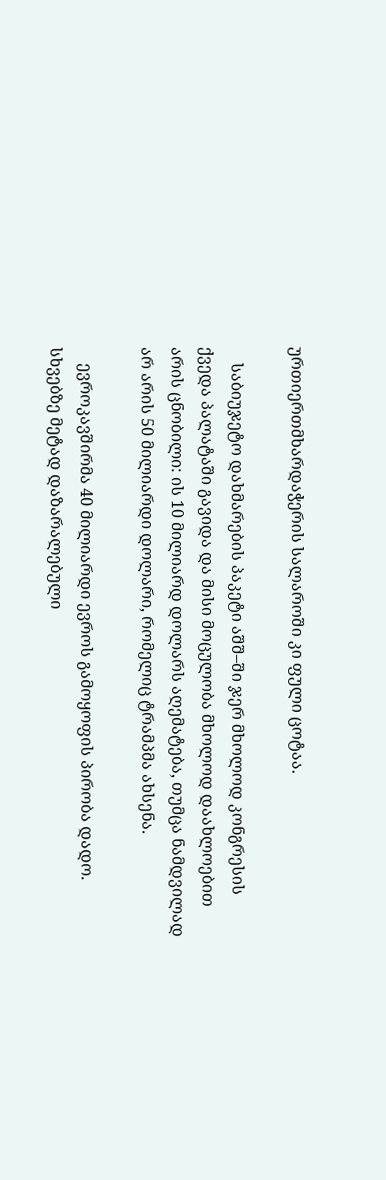ურთიერთმხარდაჭერის სალაროში კი ფული ცოტაა.

    საბიუჯეტო დახმარების პაკეტი აშშ–ში ჯერ მხოლოდ კონგრესის ქვედა პალატაში გავიდა და მისი მოცულობა მხოლოდ დაახლოებით არის ცნობილი: ის 10 მილიარდ დოლარს აღემატება, თუმცა ნამდვილად არ არის 50 მილიარდი დოლარი, რომელიც ტრამპმა ახსენა.

    ევროკავშირმა 40 მილიარდი ევროს გამოყოფის პირობა დადო. სხვებზე მეტად დაზარალებული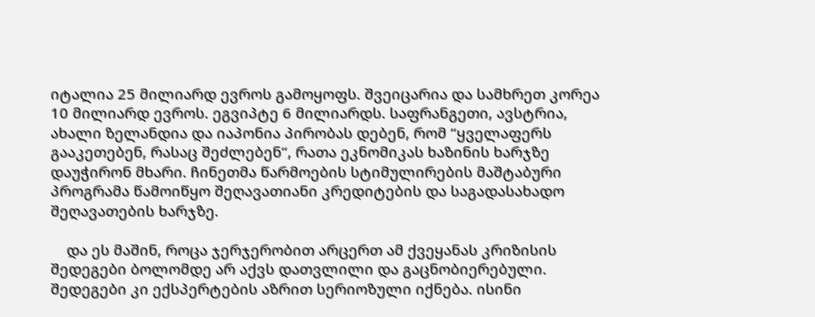იტალია 25 მილიარდ ევროს გამოყოფს. შვეიცარია და სამხრეთ კორეა 10 მილიარდ ევროს. ეგვიპტე 6 მილიარდს. საფრანგეთი, ავსტრია, ახალი ზელანდია და იაპონია პირობას დებენ, რომ “ყველაფერს გააკეთებენ, რასაც შეძლებენ“, რათა ეკნომიკას ხაზინის ხარჯზე დაუჭირონ მხარი. ჩინეთმა წარმოების სტიმულირების მაშტაბური პროგრამა წამოიწყო შეღავათიანი კრედიტების და საგადასახადო შეღავათების ხარჯზე.

    და ეს მაშინ, როცა ჯერჯერობით არცერთ ამ ქვეყანას კრიზისის შედეგები ბოლომდე არ აქვს დათვლილი და გაცნობიერებული. შედეგები კი ექსპერტების აზრით სერიოზული იქნება. ისინი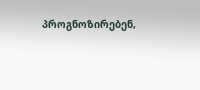პროგნოზირებენ,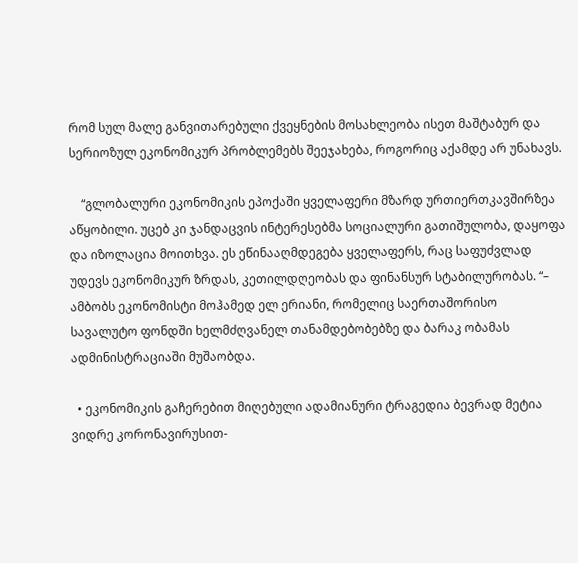რომ სულ მალე განვითარებული ქვეყნების მოსახლეობა ისეთ მაშტაბურ და სერიოზულ ეკონომიკურ პრობლემებს შეეჯახება, როგორიც აქამდე არ უნახავს.

    “გლობალური ეკონომიკის ეპოქაში ყველაფერი მზარდ ურთიერთკავშირზეა აწყობილი. უცებ კი ჯანდაცვის ინტერესებმა სოციალური გათიშულობა, დაყოფა და იზოლაცია მოითხვა. ეს ეწინააღმდეგება ყველაფერს, რაც საფუძვლად უდევს ეკონომიკურ ზრდას, კეთილდღეობას და ფინანსურ სტაბილურობას. “– ამბობს ეკონომისტი მოჰამედ ელ ერიანი, რომელიც საერთაშორისო სავალუტო ფონდში ხელმძღვანელ თანამდებობებზე და ბარაკ ობამას ადმინისტრაციაში მუშაობდა.

  • ეკონომიკის გაჩერებით მიღებული ადამიანური ტრაგედია ბევრად მეტია ვიდრე კორონავირუსით-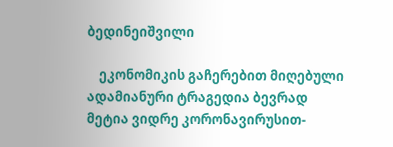ბედინეიშვილი

    ეკონომიკის გაჩერებით მიღებული ადამიანური ტრაგედია ბევრად მეტია ვიდრე კორონავირუსით-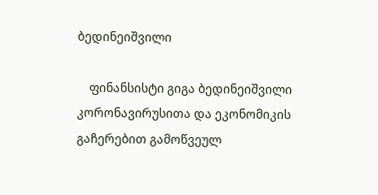ბედინეიშვილი

    ფინანსისტი გიგა ბედინეიშვილი კორონავირუსითა და ეკონომიკის გაჩერებით გამოწვეულ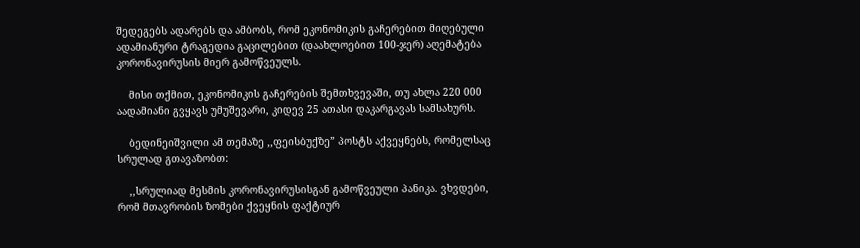შედეგებს ადარებს და ამბობს, რომ ეკონომიკის გაჩერებით მიღებული ადამიანური ტრაგედია გაცილებით (დაახლოებით 100-ჯერ) აღემატება კორონავირუსის მიერ გამოწვეულს.

    მისი თქმით, ეკონომიკის გაჩერების შემთხვევაში, თუ ახლა 220 000 აადამიანი გვყავს უმუშევარი, კიდევ 25 ათასი დაკარგავას სამსახურს.

    ბედინეიშვილი ამ თემაზე ,,ფეისბუქზე” პოსტს აქვეყნებს, რომელსაც სრულად გთავაზობთ:

    ,,სრულიად მესმის კორონავირუსისგან გამოწვეული პანიკა. ვხვდები, რომ მთავრობის ზომები ქვეყნის ფაქტიურ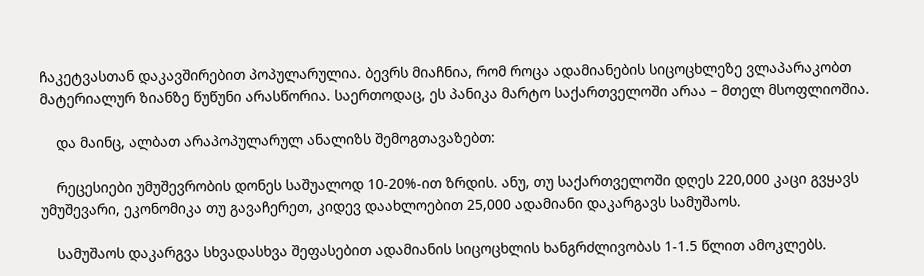ჩაკეტვასთან დაკავშირებით პოპულარულია. ბევრს მიაჩნია, რომ როცა ადამიანების სიცოცხლეზე ვლაპარაკობთ მატერიალურ ზიანზე წუწუნი არასწორია. საერთოდაც, ეს პანიკა მარტო საქართველოში არაა – მთელ მსოფლიოშია.

    და მაინც, ალბათ არაპოპულარულ ანალიზს შემოგთავაზებთ:

    რეცესიები უმუშევრობის დონეს საშუალოდ 10-20%-ით ზრდის. ანუ, თუ საქართველოში დღეს 220,000 კაცი გვყავს უმუშევარი, ეკონომიკა თუ გავაჩერეთ, კიდევ დაახლოებით 25,000 ადამიანი დაკარგავს სამუშაოს.

    სამუშაოს დაკარგვა სხვადასხვა შეფასებით ადამიანის სიცოცხლის ხანგრძლივობას 1-1.5 წლით ამოკლებს.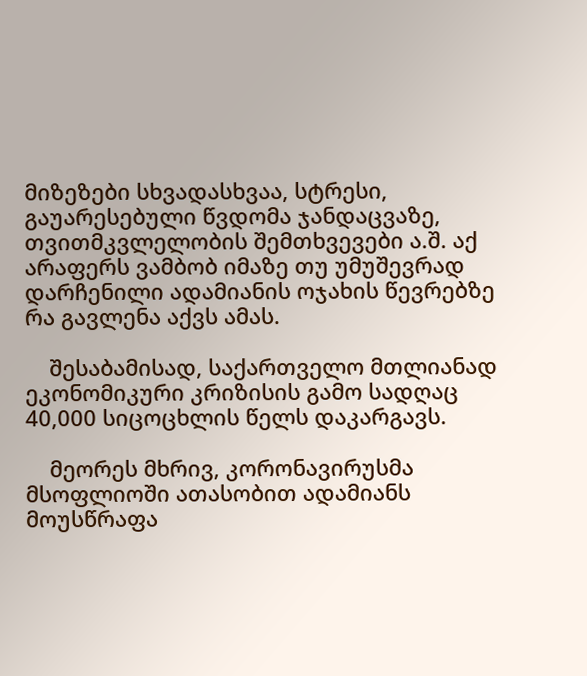მიზეზები სხვადასხვაა, სტრესი, გაუარესებული წვდომა ჯანდაცვაზე, თვითმკვლელობის შემთხვევები ა.შ. აქ არაფერს ვამბობ იმაზე თუ უმუშევრად დარჩენილი ადამიანის ოჯახის წევრებზე რა გავლენა აქვს ამას.

    შესაბამისად, საქართველო მთლიანად ეკონომიკური კრიზისის გამო სადღაც 40,000 სიცოცხლის წელს დაკარგავს.

    მეორეს მხრივ, კორონავირუსმა მსოფლიოში ათასობით ადამიანს მოუსწრაფა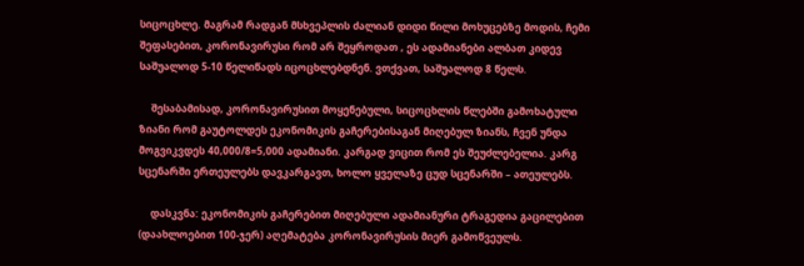სიცოცხლე. მაგრამ რადგან მსხვეპლის ძალიან დიდი წილი მოხუცებზე მოდის, ჩემი შეფასებით, კორონავირუსი რომ არ შეყროდათ , ეს ადამიანები ალბათ კიდევ საშუალოდ 5-10 წელიწადს იცოცხლებდნენ. ვთქვათ, საშუალოდ 8 წელს.

    შესაბამისად, კორონავირუსით მოყენებული, სიცოცხლის წლებში გამოხატული ზიანი რომ გაუტოლდეს ეკონომიკის გაჩერებისაგან მიღებულ ზიანს, ჩვენ უნდა მოგვიკვდეს 40,000/8=5,000 ადამიანი. კარგად ვიცით რომ ეს შეუძლებელია. კარგ სცენარში ერთეულებს დავკარგავთ, ხოლო ყველაზე ცუდ სცენარში – ათეულებს.

    დასკვნა: ეკონომიკის გაჩერებით მიღებული ადამიანური ტრაგედია გაცილებით (დაახლოებით 100-ჯერ) აღემატება კორონავირუსის მიერ გამოწვეულს.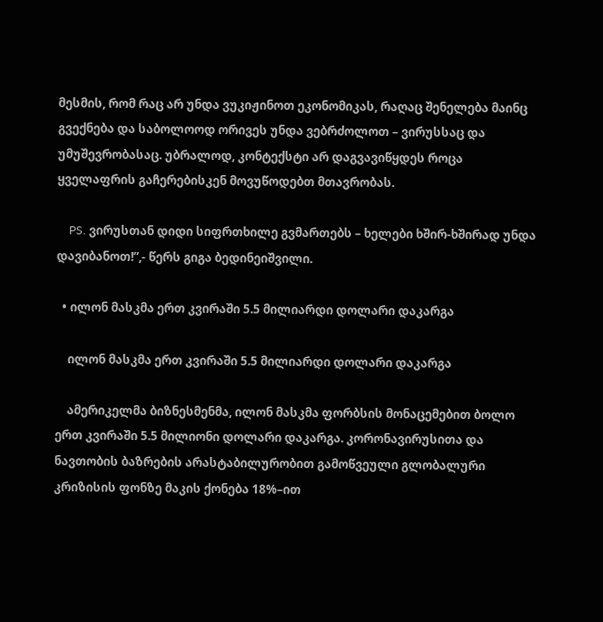მესმის, რომ რაც არ უნდა ვუკიჟინოთ ეკონომიკას, რაღაც შენელება მაინც გვექნება და საბოლოოდ ორივეს უნდა ვებრძოლოთ – ვირუსსაც და უმუშევრობასაც. უბრალოდ, კონტექსტი არ დაგვავიწყდეს როცა ყველაფრის გაჩერებისკენ მოვუწოდებთ მთავრობას.

    PS. ვირუსთან დიდი სიფრთხილე გვმართებს – ხელები ხშირ-ხშირად უნდა დავიბანოთ!”,- წერს გიგა ბედინეიშვილი.

  • ილონ მასკმა ერთ კვირაში 5.5 მილიარდი დოლარი დაკარგა

    ილონ მასკმა ერთ კვირაში 5.5 მილიარდი დოლარი დაკარგა

    ამერიკელმა ბიზნესმენმა, ილონ მასკმა ფორბსის მონაცემებით ბოლო ერთ კვირაში 5.5 მილიონი დოლარი დაკარგა. კორონავირუსითა და ნავთობის ბაზრების არასტაბილურობით გამოწვეული გლობალური კრიზისის ფონზე მაკის ქონება 18%–ით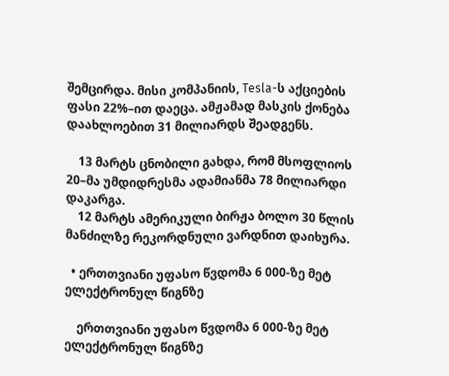შემცირდა. მისი კომპანიის, Tesla-ს აქციების ფასი 22%–ით დაეცა. ამჟამად მასკის ქონება დაახლოებით 31 მილიარდს შეადგენს.

    13 მარტს ცნობილი გახდა, რომ მსოფლიოს 20–მა უმდიდრესმა ადამიანმა 78 მილიარდი დაკარგა.
    12 მარტს ამერიკული ბირჟა ბოლო 30 წლის მანძილზე რეკორდნული ვარდნით დაიხურა.

  • ერთთვიანი უფასო წვდომა 6 000-ზე მეტ ელექტრონულ წიგნზე

    ერთთვიანი უფასო წვდომა 6 000-ზე მეტ ელექტრონულ წიგნზე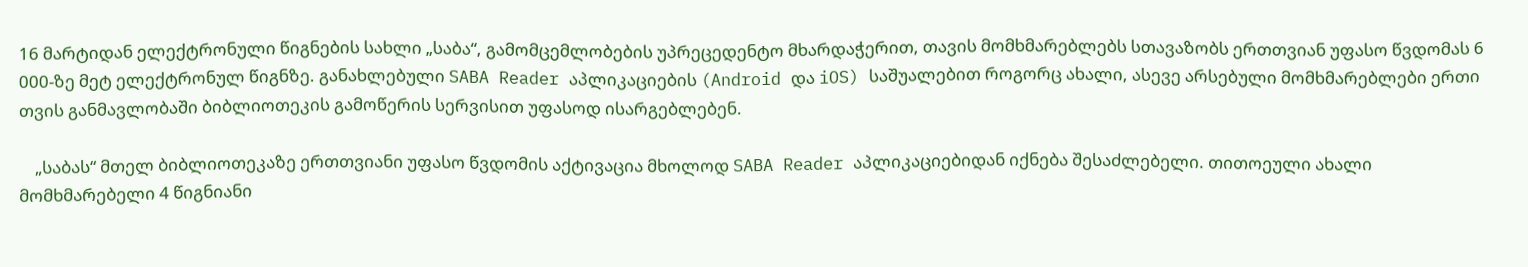16 მარტიდან ელექტრონული წიგნების სახლი „საბა“, გამომცემლობების უპრეცედენტო მხარდაჭერით, თავის მომხმარებლებს სთავაზობს ერთთვიან უფასო წვდომას 6 000-ზე მეტ ელექტრონულ წიგნზე. განახლებული SABA Reader აპლიკაციების (Android და iOS) საშუალებით როგორც ახალი, ასევე არსებული მომხმარებლები ერთი თვის განმავლობაში ბიბლიოთეკის გამოწერის სერვისით უფასოდ ისარგებლებენ.

    „საბას“ მთელ ბიბლიოთეკაზე ერთთვიანი უფასო წვდომის აქტივაცია მხოლოდ SABA Reader აპლიკაციებიდან იქნება შესაძლებელი. თითოეული ახალი მომხმარებელი 4 წიგნიანი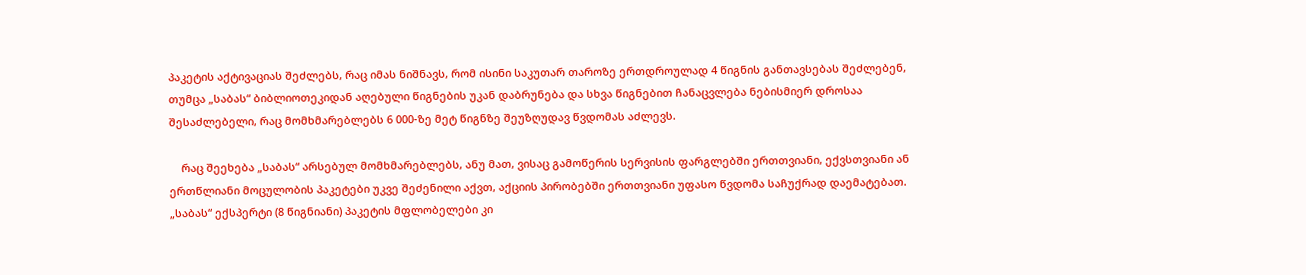პაკეტის აქტივაციას შეძლებს, რაც იმას ნიშნავს, რომ ისინი საკუთარ თაროზე ერთდროულად 4 წიგნის განთავსებას შეძლებენ, თუმცა „საბას“ ბიბლიოთეკიდან აღებული წიგნების უკან დაბრუნება და სხვა წიგნებით ჩანაცვლება ნებისმიერ დროსაა შესაძლებელი, რაც მომხმარებლებს 6 000-ზე მეტ წიგნზე შეუზღუდავ წვდომას აძლევს.

    რაც შეეხება „საბას“ არსებულ მომხმარებლებს, ანუ მათ, ვისაც გამოწერის სერვისის ფარგლებში ერთთვიანი, ექვსთვიანი ან ერთწლიანი მოცულობის პაკეტები უკვე შეძენილი აქვთ, აქციის პირობებში ერთთვიანი უფასო წვდომა საჩუქრად დაემატებათ. „საბას“ ექსპერტი (8 წიგნიანი) პაკეტის მფლობელები კი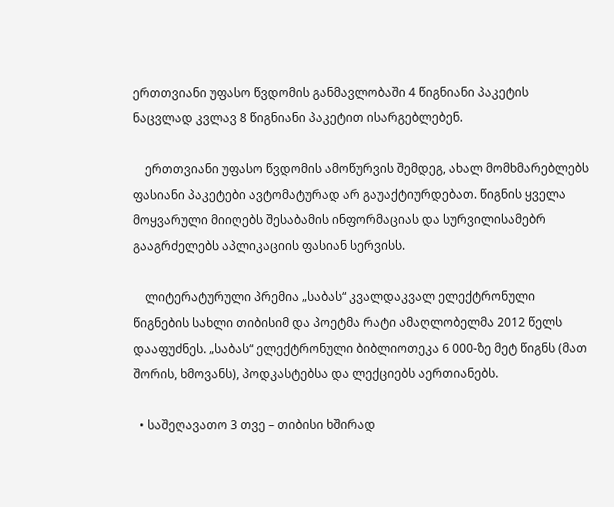ერთთვიანი უფასო წვდომის განმავლობაში 4 წიგნიანი პაკეტის ნაცვლად კვლავ 8 წიგნიანი პაკეტით ისარგებლებენ.

    ერთთვიანი უფასო წვდომის ამოწურვის შემდეგ, ახალ მომხმარებლებს ფასიანი პაკეტები ავტომატურად არ გაუაქტიურდებათ. წიგნის ყველა მოყვარული მიიღებს შესაბამის ინფორმაციას და სურვილისამებრ გააგრძელებს აპლიკაციის ფასიან სერვისს.

    ლიტერატურული პრემია „საბას“ კვალდაკვალ ელექტრონული წიგნების სახლი თიბისიმ და პოეტმა რატი ამაღლობელმა 2012 წელს დააფუძნეს. „საბას“ ელექტრონული ბიბლიოთეკა 6 000-ზე მეტ წიგნს (მათ შორის, ხმოვანს), პოდკასტებსა და ლექციებს აერთიანებს.

  • საშეღავათო 3 თვე – თიბისი ხშირად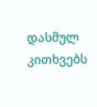დასმულ კითხვებს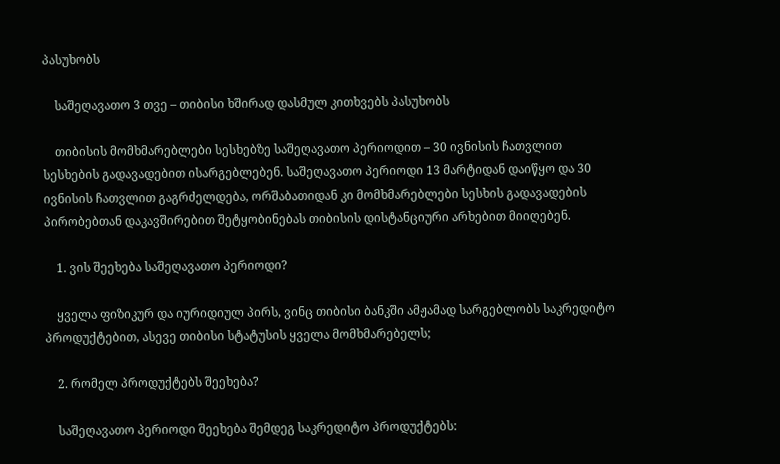პასუხობს

    საშეღავათო 3 თვე – თიბისი ხშირად დასმულ კითხვებს პასუხობს

    თიბისის მომხმარებლები სესხებზე საშეღავათო პერიოდით – 30 ივნისის ჩათვლით სესხების გადავადებით ისარგებლებენ. საშეღავათო პერიოდი 13 მარტიდან დაიწყო და 30 ივნისის ჩათვლით გაგრძელდება, ორშაბათიდან კი მომხმარებლები სესხის გადავადების პირობებთან დაკავშირებით შეტყობინებას თიბისის დისტანციური არხებით მიიღებენ.

    1. ვის შეეხება საშეღავათო პერიოდი?

    ყველა ფიზიკურ და იურიდიულ პირს, ვინც თიბისი ბანკში ამჟამად სარგებლობს საკრედიტო პროდუქტებით, ასევე თიბისი სტატუსის ყველა მომხმარებელს;

    2. რომელ პროდუქტებს შეეხება?

    საშეღავათო პერიოდი შეეხება შემდეგ საკრედიტო პროდუქტებს: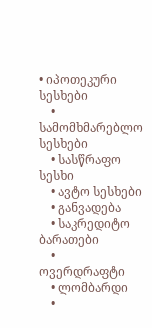• იპოთეკური სესხები
    • სამომხმარებლო სესხები
    • სასწრაფო სესხი
    • ავტო სესხები
    • განვადება
    • საკრედიტო ბარათები
    • ოვერდრაფტი
    • ლომბარდი
    •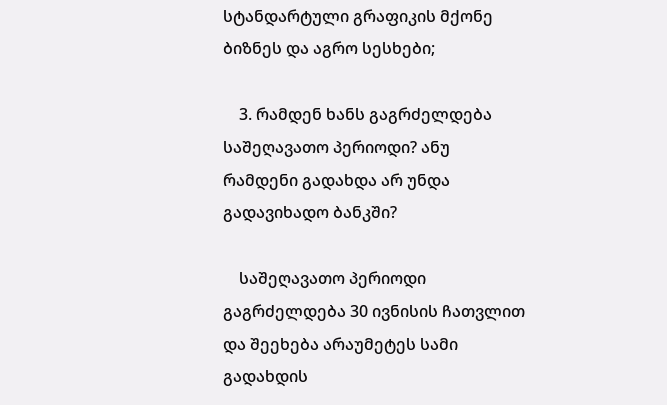სტანდარტული გრაფიკის მქონე ბიზნეს და აგრო სესხები;

    3. რამდენ ხანს გაგრძელდება საშეღავათო პერიოდი? ანუ რამდენი გადახდა არ უნდა გადავიხადო ბანკში?

    საშეღავათო პერიოდი გაგრძელდება 30 ივნისის ჩათვლით და შეეხება არაუმეტეს სამი გადახდის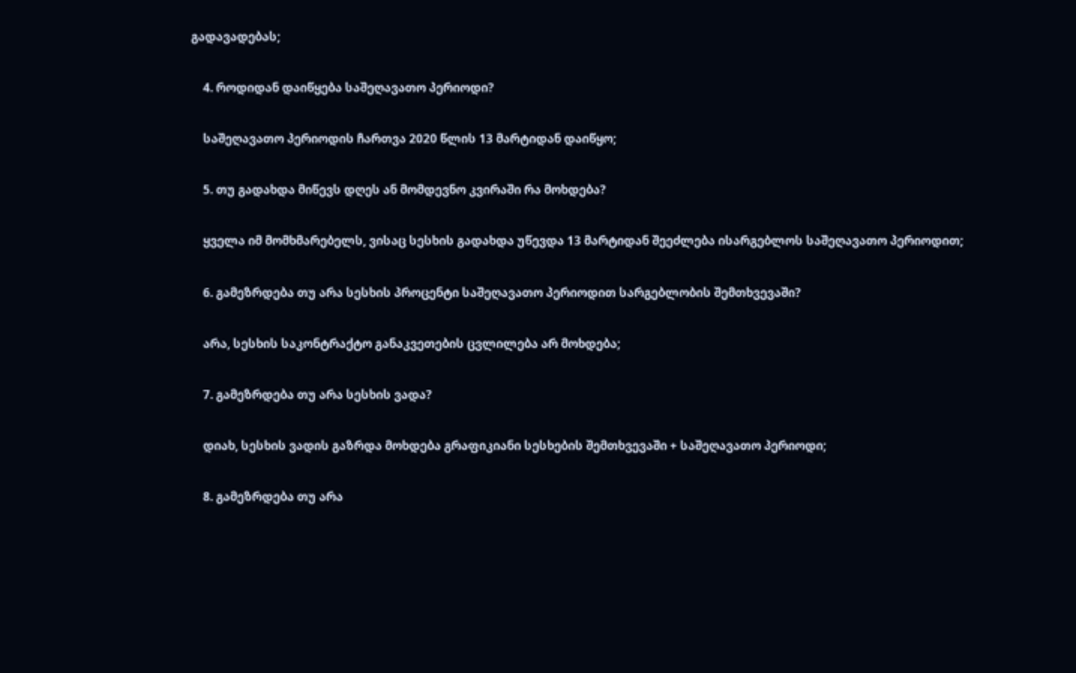გადავადებას;

    4. როდიდან დაიწყება საშეღავათო პერიოდი?

    საშეღავათო პერიოდის ჩართვა 2020 წლის 13 მარტიდან დაიწყო;

    5. თუ გადახდა მიწევს დღეს ან მომდევნო კვირაში რა მოხდება?

    ყველა იმ მომხმარებელს, ვისაც სესხის გადახდა უწევდა 13 მარტიდან შეეძლება ისარგებლოს საშეღავათო პერიოდით;

    6. გამეზრდება თუ არა სესხის პროცენტი საშეღავათო პერიოდით სარგებლობის შემთხვევაში?

    არა, სესხის საკონტრაქტო განაკვეთების ცვლილება არ მოხდება;

    7. გამეზრდება თუ არა სესხის ვადა?

    დიახ, სესხის ვადის გაზრდა მოხდება გრაფიკიანი სესხების შემთხვევაში + საშეღავათო პერიოდი;

    8. გამეზრდება თუ არა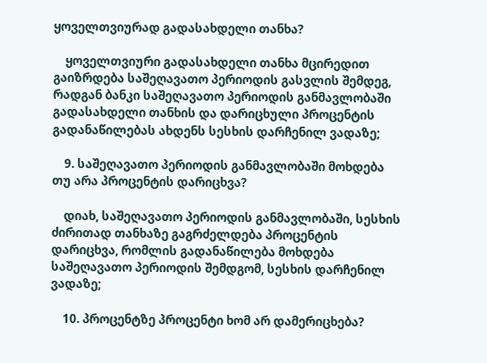ყოველთვიურად გადასახდელი თანხა?

    ყოველთვიური გადასახდელი თანხა მცირედით გაიზრდება საშეღავათო პერიოდის გასვლის შემდეგ, რადგან ბანკი საშეღავათო პერიოდის განმავლობაში გადასახდელი თანხის და დარიცხული პროცენტის გადანაწილებას ახდენს სესხის დარჩენილ ვადაზე;

    9. საშეღავათო პერიოდის განმავლობაში მოხდება თუ არა პროცენტის დარიცხვა?

    დიახ, საშეღავათო პერიოდის განმავლობაში, სესხის ძირითად თანხაზე გაგრძელდება პროცენტის დარიცხვა, რომლის გადანაწილება მოხდება საშეღავათო პერიოდის შემდგომ, სესხის დარჩენილ ვადაზე;

    10. პროცენტზე პროცენტი ხომ არ დამერიცხება?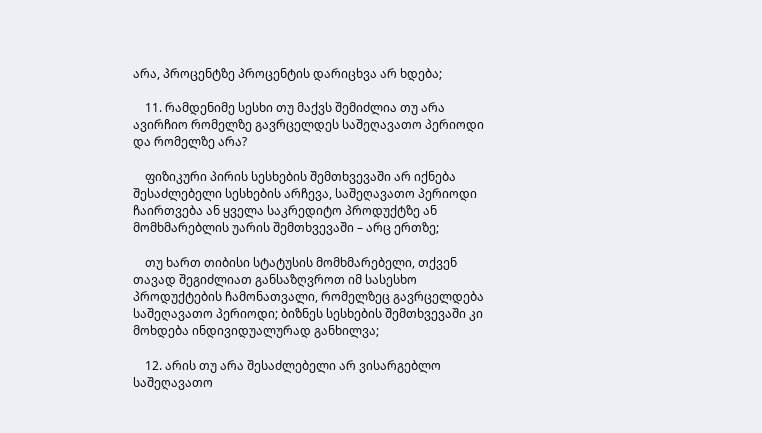არა, პროცენტზე პროცენტის დარიცხვა არ ხდება;

    11. რამდენიმე სესხი თუ მაქვს შემიძლია თუ არა ავირჩიო რომელზე გავრცელდეს საშეღავათო პერიოდი და რომელზე არა?

    ფიზიკური პირის სესხების შემთხვევაში არ იქნება შესაძლებელი სესხების არჩევა, საშეღავათო პერიოდი ჩაირთვება ან ყველა საკრედიტო პროდუქტზე ან მომხმარებლის უარის შემთხვევაში – არც ერთზე;

    თუ ხართ თიბისი სტატუსის მომხმარებელი, თქვენ თავად შეგიძლიათ განსაზღვროთ იმ სასესხო პროდუქტების ჩამონათვალი, რომელზეც გავრცელდება საშეღავათო პერიოდი; ბიზნეს სესხების შემთხვევაში კი მოხდება ინდივიდუალურად განხილვა;

    12. არის თუ არა შესაძლებელი არ ვისარგებლო საშეღავათო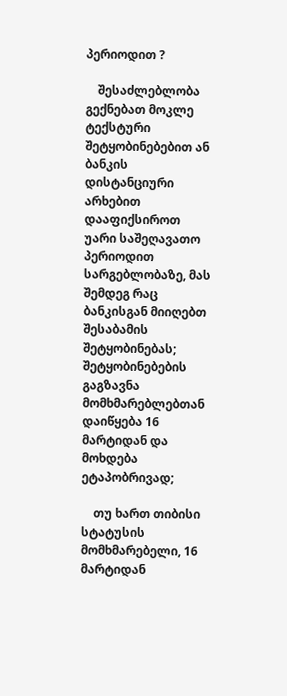პერიოდით ?

    შესაძლებლობა გექნებათ მოკლე ტექსტური შეტყობინებებით ან ბანკის დისტანციური არხებით დააფიქსიროთ უარი საშეღავათო პერიოდით სარგებლობაზე, მას შემდეგ რაც ბანკისგან მიიღებთ შესაბამის შეტყობინებას; შეტყობინებების გაგზავნა მომხმარებლებთან დაიწყება 16 მარტიდან და მოხდება ეტაპობრივად;

    თუ ხართ თიბისი სტატუსის მომხმარებელი, 16 მარტიდან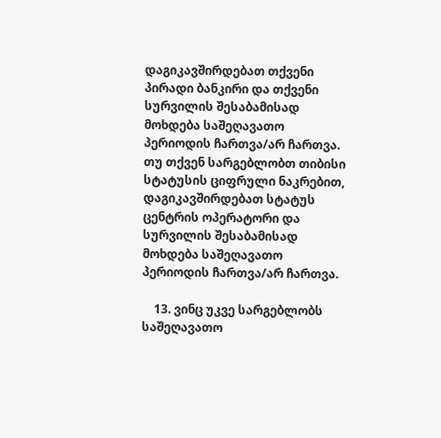დაგიკავშირდებათ თქვენი პირადი ბანკირი და თქვენი სურვილის შესაბამისად მოხდება საშეღავათო პერიოდის ჩართვა/არ ჩართვა. თუ თქვენ სარგებლობთ თიბისი სტატუსის ციფრული ნაკრებით, დაგიკავშირდებათ სტატუს ცენტრის ოპერატორი და სურვილის შესაბამისად მოხდება საშეღავათო პერიოდის ჩართვა/არ ჩართვა.

    13. ვინც უკვე სარგებლობს საშეღავათო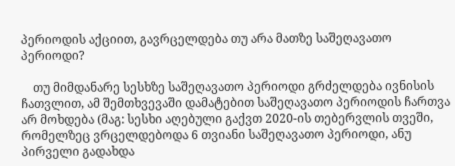პერიოდის აქციით, გავრცელდება თუ არა მათზე საშეღავათო პერიოდი?

    თუ მიმდანარე სესხზე საშეღავათო პერიოდი გრძელდება ივნისის ჩათვლით, ამ შემთხვევაში დამატებით საშეღავათო პერიოდის ჩართვა არ მოხდება (მაგ: სესხი აღებული გაქვთ 2020-ის თებერვლის თვეში, რომელზეც ვრცელდებოდა 6 თვიანი საშეღავათო პერიოდი, ანუ პირველი გადახდა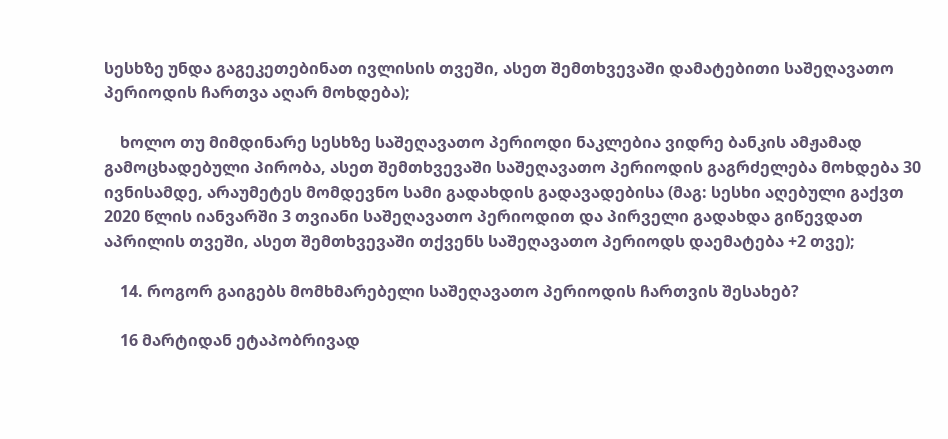სესხზე უნდა გაგეკეთებინათ ივლისის თვეში, ასეთ შემთხვევაში დამატებითი საშეღავათო პერიოდის ჩართვა აღარ მოხდება);

    ხოლო თუ მიმდინარე სესხზე საშეღავათო პერიოდი ნაკლებია ვიდრე ბანკის ამჟამად გამოცხადებული პირობა, ასეთ შემთხვევაში საშეღავათო პერიოდის გაგრძელება მოხდება 30 ივნისამდე, არაუმეტეს მომდევნო სამი გადახდის გადავადებისა (მაგ: სესხი აღებული გაქვთ 2020 წლის იანვარში 3 თვიანი საშეღავათო პერიოდით და პირველი გადახდა გიწევდათ აპრილის თვეში, ასეთ შემთხვევაში თქვენს საშეღავათო პერიოდს დაემატება +2 თვე);

    14. როგორ გაიგებს მომხმარებელი საშეღავათო პერიოდის ჩართვის შესახებ?

    16 მარტიდან ეტაპობრივად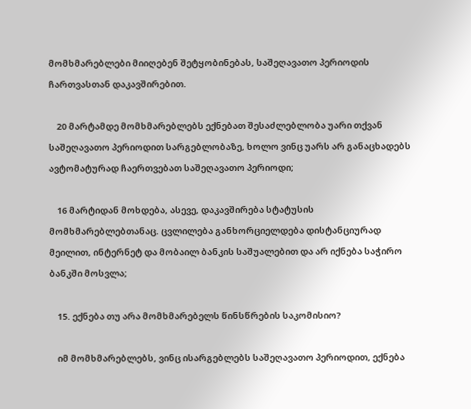მომხმარებლები მიიღებენ შეტყობინებას, საშეღავათო პერიოდის ჩართვასთან დაკავშირებით.

    20 მარტამდე მომხმარებლებს ექნებათ შესაძლებლობა უარი თქვან საშეღავათო პერიოდით სარგებლობაზე, ხოლო ვინც უარს არ განაცხადებს ავტომატურად ჩაერთვებათ საშეღავათო პერიოდი;

    16 მარტიდან მოხდება, ასევე, დაკავშირება სტატუსის მომხმარებლებთანაც. ცვლილება განხორციელდება დისტანციურად მეილით, ინტერნეტ და მობაილ ბანკის საშუალებით და არ იქნება საჭირო ბანკში მოსვლა;

    15. ექნება თუ არა მომხმარებელს წინსწრების საკომისიო?

    იმ მომხმარებლებს, ვინც ისარგებლებს საშეღავათო პერიოდით, ექნება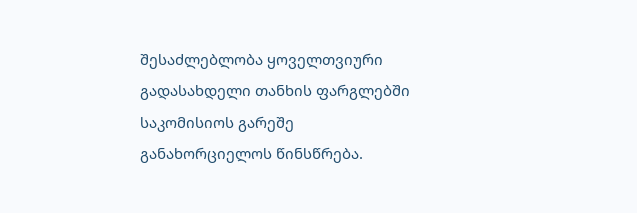შესაძლებლობა ყოველთვიური გადასახდელი თანხის ფარგლებში საკომისიოს გარეშე განახორციელოს წინსწრება.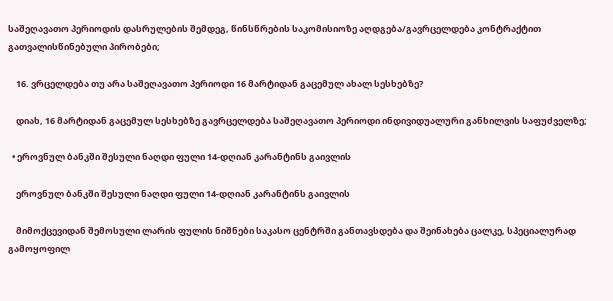საშეღავათო პერიოდის დასრულების შემდეგ, წინსწრების საკომისიოზე აღდგება/გავრცელდება კონტრაქტით გათვალისწინებული პირობები;

    16. ვრცელდება თუ არა საშეღავათო პერიოდი 16 მარტიდან გაცემულ ახალ სესხებზე?

    დიახ, 16 მარტიდან გაცემულ სესხებზე გავრცელდება საშეღავათო პერიოდი ინდივიდუალური განხილვის საფუძველზე;

  • ეროვნულ ბანკში შესული ნაღდი ფული 14-დღიან კარანტინს გაივლის

    ეროვნულ ბანკში შესული ნაღდი ფული 14-დღიან კარანტინს გაივლის

    მიმოქცევიდან შემოსული ლარის ფულის ნიშნები საკასო ცენტრში განთავსდება და შეინახება ცალკე, სპეციალურად გამოყოფილ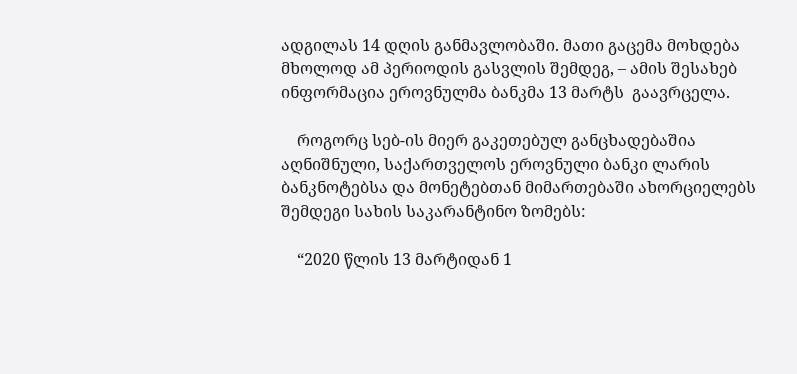ადგილას 14 დღის განმავლობაში. მათი გაცემა მოხდება მხოლოდ ამ პერიოდის გასვლის შემდეგ, – ამის შესახებ ინფორმაცია ეროვნულმა ბანკმა 13 მარტს  გაავრცელა.

    როგორც სებ-ის მიერ გაკეთებულ განცხადებაშია აღნიშნული, საქართველოს ეროვნული ბანკი ლარის ბანკნოტებსა და მონეტებთან მიმართებაში ახორციელებს შემდეგი სახის საკარანტინო ზომებს:

    “2020 წლის 13 მარტიდან 1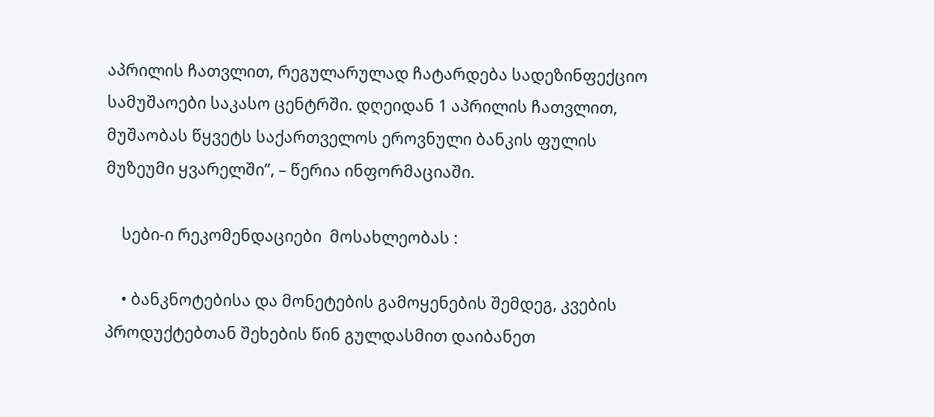აპრილის ჩათვლით, რეგულარულად ჩატარდება სადეზინფექციო სამუშაოები საკასო ცენტრში. დღეიდან 1 აპრილის ჩათვლით, მუშაობას წყვეტს საქართველოს ეროვნული ბანკის ფულის მუზეუმი ყვარელში”, – წერია ინფორმაციაში.

    სები-ი რეკომენდაციები  მოსახლეობას :

    • ბანკნოტებისა და მონეტების გამოყენების შემდეგ, კვების პროდუქტებთან შეხების წინ გულდასმით დაიბანეთ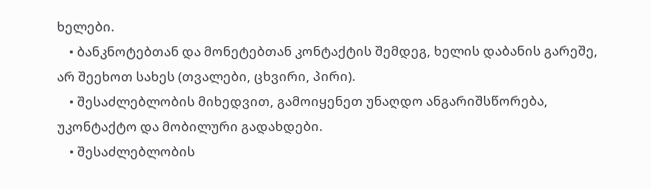ხელები.
    • ბანკნოტებთან და მონეტებთან კონტაქტის შემდეგ, ხელის დაბანის გარეშე, არ შეეხოთ სახეს (თვალები, ცხვირი, პირი).
    • შესაძლებლობის მიხედვით, გამოიყენეთ უნაღდო ანგარიშსწორება, უკონტაქტო და მობილური გადახდები.
    • შესაძლებლობის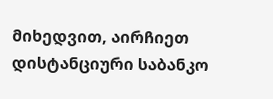მიხედვით, აირჩიეთ დისტანციური საბანკო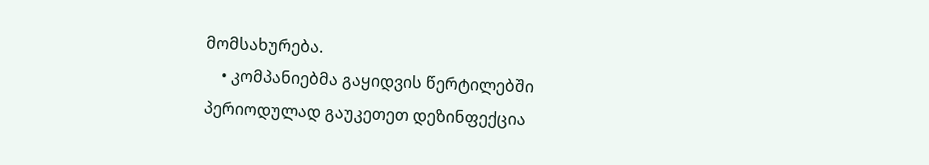მომსახურება.
    • კომპანიებმა გაყიდვის წერტილებში პერიოდულად გაუკეთეთ დეზინფექცია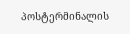პოსტერმინალის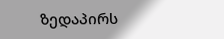ზედაპირს